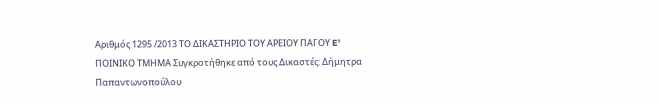Αριθμός 1295 /2013 ΤΟ ΔΙΚΑΣΤΗΡΙΟ ΤΟΥ ΑΡΕΙΟΥ ΠΑΓΟΥ E' ΠΟΙΝΙΚΟ ΤΜΗΜΑ Συγκροτήθηκε από τους Δικαστές: Δήμητρα Παπαντωνοπούλου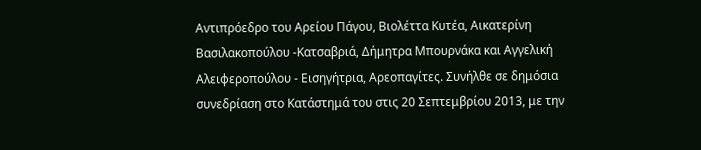Αντιπρόεδρο του Αρείου Πάγου, Βιολέττα Κυτέα, Αικατερίνη Βασιλακοπούλου -Κατσαβριά, Δήμητρα Μπουρνάκα και Αγγελική Αλειφεροπούλου - Εισηγήτρια, Αρεοπαγίτες. Συνήλθε σε δημόσια συνεδρίαση στο Κατάστημά του στις 20 Σεπτεμβρίου 2013, με την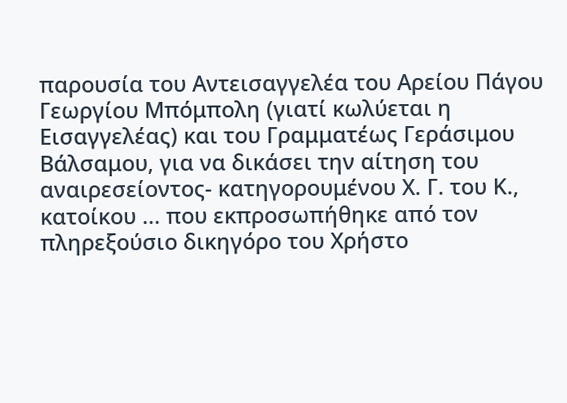παρουσία του Αντεισαγγελέα του Αρείου Πάγου Γεωργίου Μπόμπολη (γιατί κωλύεται η Εισαγγελέας) και του Γραμματέως Γεράσιμου Βάλσαμου, για να δικάσει την αίτηση του αναιρεσείοντος- κατηγορουμένου Χ. Γ. του Κ., κατοίκου ... που εκπροσωπήθηκε από τον πληρεξούσιο δικηγόρο του Χρήστο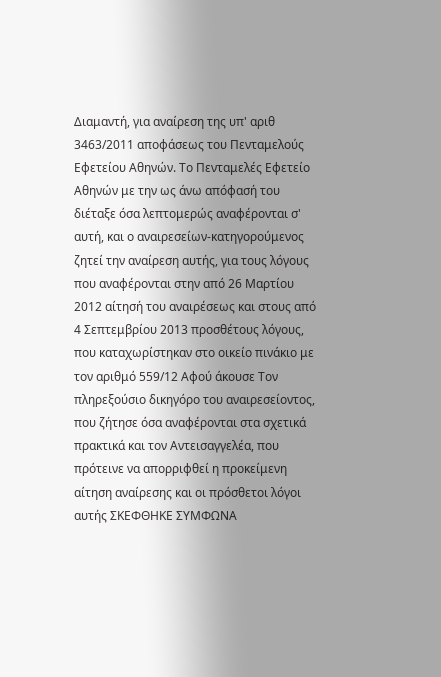Διαμαντή, για αναίρεση της υπ' αριθ 3463/2011 αποφάσεως του Πενταμελούς Εφετείου Αθηνών. Το Πενταμελές Εφετείο Αθηνών με την ως άνω απόφασή του διέταξε όσα λεπτομερώς αναφέρονται σ' αυτή, και ο αναιρεσείων-κατηγορούμενος ζητεί την αναίρεση αυτής, για τους λόγους που αναφέρονται στην από 26 Μαρτίου 2012 αίτησή του αναιρέσεως και στους από 4 Σεπτεμβρίου 2013 προσθέτους λόγους, που καταχωρίστηκαν στο οικείο πινάκιο με τον αριθμό 559/12 Αφού άκουσε Τον πληρεξούσιο δικηγόρο του αναιρεσείοντος, που ζήτησε όσα αναφέρονται στα σχετικά πρακτικά και τον Αντεισαγγελέα, που πρότεινε να απορριφθεί η προκείμενη αίτηση αναίρεσης και οι πρόσθετοι λόγοι αυτής ΣΚΕΦΘΗΚΕ ΣΥΜΦΩΝΑ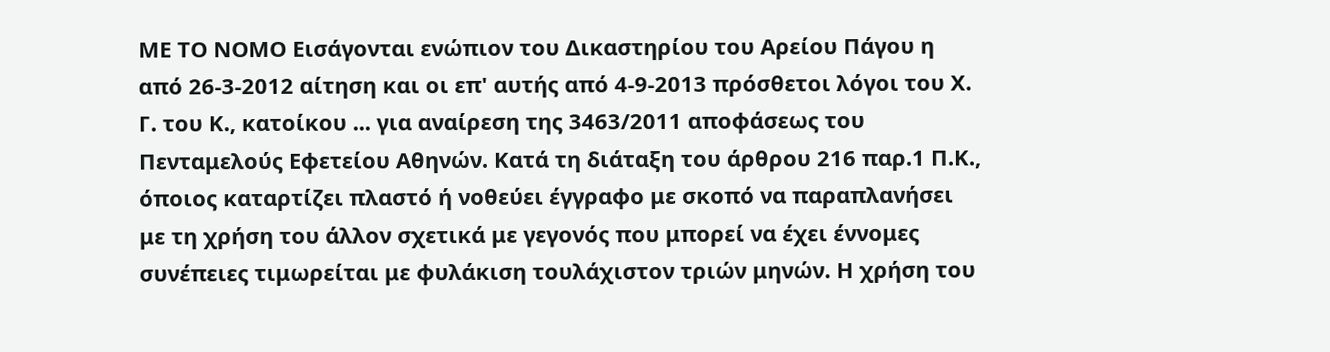ΜΕ ΤΟ ΝΟΜΟ Εισάγονται ενώπιον του Δικαστηρίου του Αρείου Πάγου η από 26-3-2012 αίτηση και οι επ' αυτής από 4-9-2013 πρόσθετοι λόγοι του Χ. Γ. του Κ., κατοίκου ... για αναίρεση της 3463/2011 αποφάσεως του Πενταμελούς Εφετείου Αθηνών. Κατά τη διάταξη του άρθρου 216 παρ.1 Π.Κ., όποιος καταρτίζει πλαστό ή νοθεύει έγγραφο με σκοπό να παραπλανήσει με τη χρήση του άλλον σχετικά με γεγονός που μπορεί να έχει έννομες συνέπειες τιμωρείται με φυλάκιση τουλάχιστον τριών μηνών. Η χρήση του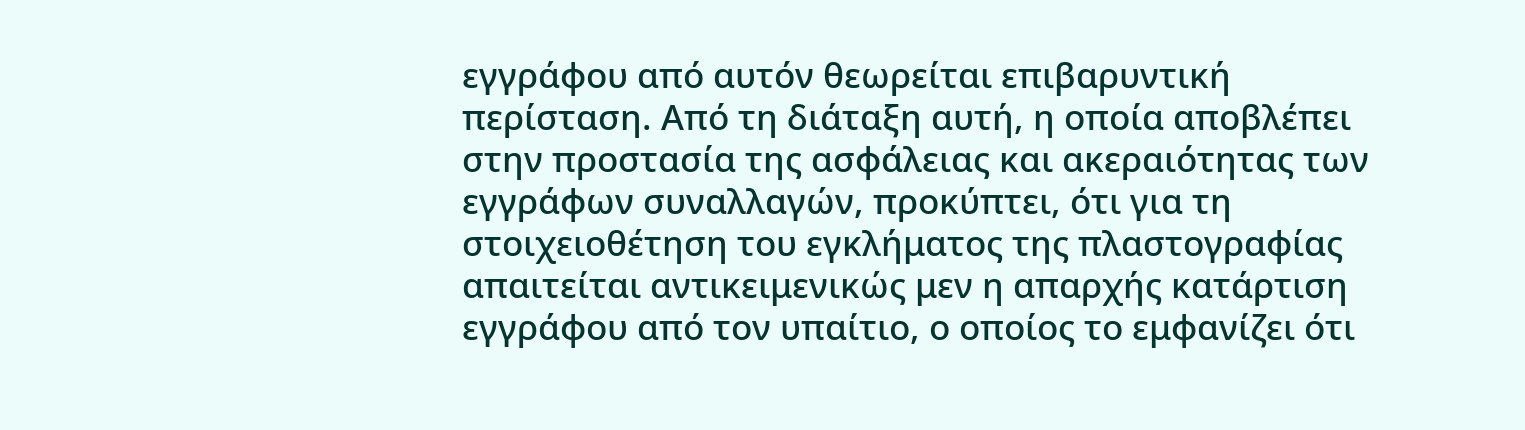εγγράφου από αυτόν θεωρείται επιβαρυντική περίσταση. Από τη διάταξη αυτή, η οποία αποβλέπει στην προστασία της ασφάλειας και ακεραιότητας των εγγράφων συναλλαγών, προκύπτει, ότι για τη στοιχειοθέτηση του εγκλήματος της πλαστογραφίας απαιτείται αντικειμενικώς μεν η απαρχής κατάρτιση εγγράφου από τον υπαίτιο, ο οποίος το εμφανίζει ότι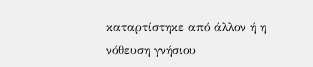καταρτίστηκε από άλλον ή η νόθευση γνήσιου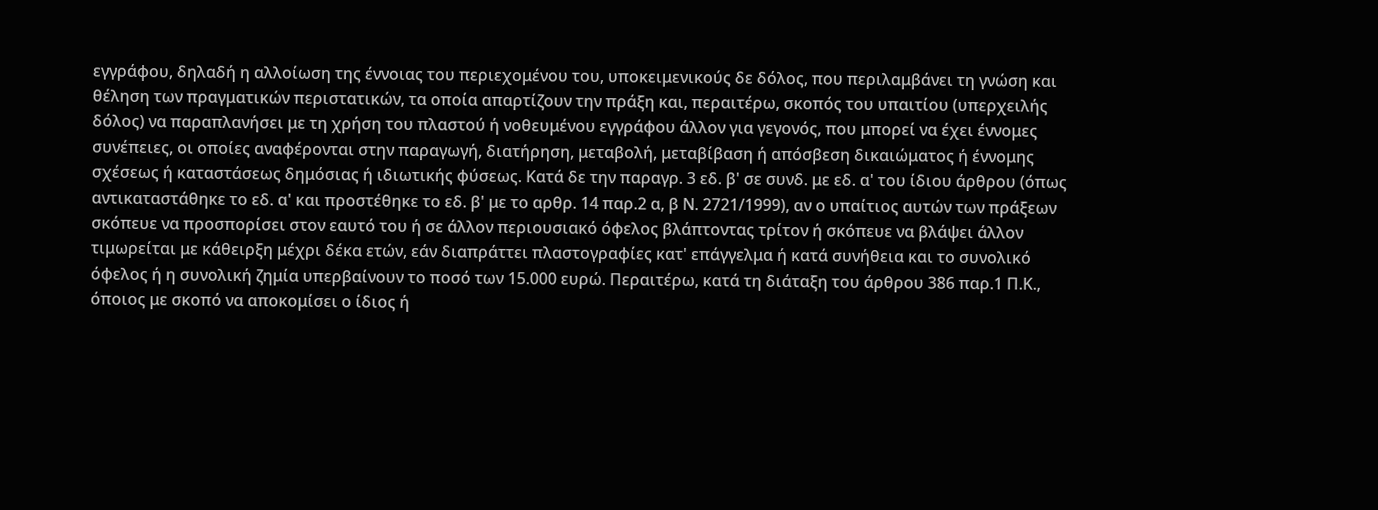εγγράφου, δηλαδή η αλλοίωση της έννοιας του περιεχομένου του, υποκειμενικούς δε δόλος, που περιλαμβάνει τη γνώση και θέληση των πραγματικών περιστατικών, τα οποία απαρτίζουν την πράξη και, περαιτέρω, σκοπός του υπαιτίου (υπερχειλής δόλος) να παραπλανήσει με τη χρήση του πλαστού ή νοθευμένου εγγράφου άλλον για γεγονός, που μπορεί να έχει έννομες συνέπειες, οι οποίες αναφέρονται στην παραγωγή, διατήρηση, μεταβολή, μεταβίβαση ή απόσβεση δικαιώματος ή έννομης σχέσεως ή καταστάσεως δημόσιας ή ιδιωτικής φύσεως. Κατά δε την παραγρ. 3 εδ. β' σε συνδ. με εδ. α' του ίδιου άρθρου (όπως αντικαταστάθηκε το εδ. α' και προστέθηκε το εδ. β' με το αρθρ. 14 παρ.2 α, β Ν. 2721/1999), αν ο υπαίτιος αυτών των πράξεων σκόπευε να προσπορίσει στον εαυτό του ή σε άλλον περιουσιακό όφελος βλάπτοντας τρίτον ή σκόπευε να βλάψει άλλον τιμωρείται με κάθειρξη μέχρι δέκα ετών, εάν διαπράττει πλαστογραφίες κατ' επάγγελμα ή κατά συνήθεια και το συνολικό όφελος ή η συνολική ζημία υπερβαίνουν το ποσό των 15.000 ευρώ. Περαιτέρω, κατά τη διάταξη του άρθρου 386 παρ.1 Π.Κ., όποιος με σκοπό να αποκομίσει ο ίδιος ή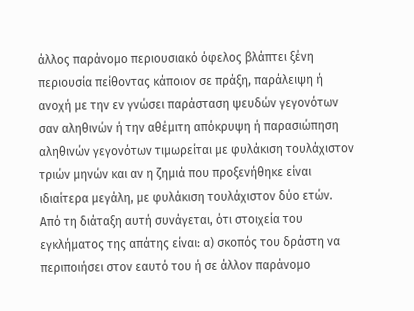άλλος παράνομο περιουσιακό όφελος βλάπτει ξένη περιουσία πείθοντας κάποιον σε πράξη, παράλειψη ή ανοχή με την εν γνώσει παράσταση ψευδών γεγονότων σαν αληθινών ή την αθέμιτη απόκρυψη ή παρασιώπηση αληθινών γεγονότων τιμωρείται με φυλάκιση τουλάχιστον τριών μηνών και αν η ζημιά που προξενήθηκε είναι ιδιαίτερα μεγάλη, με φυλάκιση τουλάχιστον δύο ετών. Από τη διάταξη αυτή συνάγεται, ότι στοιχεία του εγκλήματος της απάτης είναι: α) σκοπός του δράστη να περιποιήσει στον εαυτό του ή σε άλλον παράνομο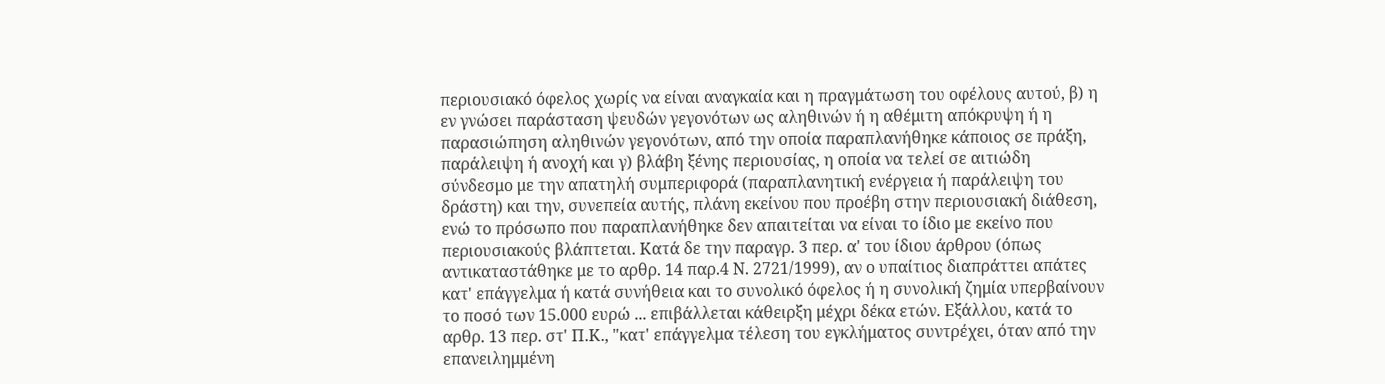περιουσιακό όφελος χωρίς να είναι αναγκαία και η πραγμάτωση του οφέλους αυτού, β) η εν γνώσει παράσταση ψευδών γεγονότων ως αληθινών ή η αθέμιτη απόκρυψη ή η παρασιώπηση αληθινών γεγονότων, από την οποία παραπλανήθηκε κάποιος σε πράξη, παράλειψη ή ανοχή και γ) βλάβη ξένης περιουσίας, η οποία να τελεί σε αιτιώδη σύνδεσμο με την απατηλή συμπεριφορά (παραπλανητική ενέργεια ή παράλειψη του δράστη) και την, συνεπεία αυτής, πλάνη εκείνου που προέβη στην περιουσιακή διάθεση, ενώ το πρόσωπο που παραπλανήθηκε δεν απαιτείται να είναι το ίδιο με εκείνο που περιουσιακούς βλάπτεται. Κατά δε την παραγρ. 3 περ. α' του ίδιου άρθρου (όπως αντικαταστάθηκε με το αρθρ. 14 παρ.4 Ν. 2721/1999), αν ο υπαίτιος διαπράττει απάτες κατ' επάγγελμα ή κατά συνήθεια και το συνολικό όφελος ή η συνολική ζημία υπερβαίνουν το ποσό των 15.000 ευρώ ... επιβάλλεται κάθειρξη μέχρι δέκα ετών. Εξάλλου, κατά το αρθρ. 13 περ. στ' Π.Κ., "κατ' επάγγελμα τέλεση του εγκλήματος συντρέχει, όταν από την επανειλημμένη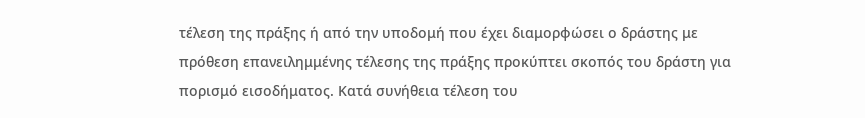τέλεση της πράξης ή από την υποδομή που έχει διαμορφώσει ο δράστης με πρόθεση επανειλημμένης τέλεσης της πράξης προκύπτει σκοπός του δράστη για πορισμό εισοδήματος. Κατά συνήθεια τέλεση του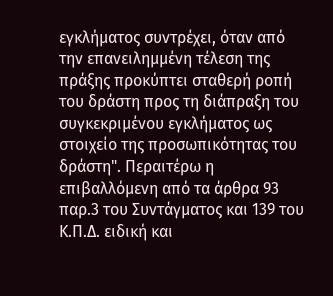εγκλήματος συντρέχει, όταν από την επανειλημμένη τέλεση της πράξης προκύπτει σταθερή ροπή του δράστη προς τη διάπραξη του συγκεκριμένου εγκλήματος ως στοιχείο της προσωπικότητας του δράστη". Περαιτέρω η επιβαλλόμενη από τα άρθρα 93 παρ.3 του Συντάγματος και 139 του Κ.Π.Δ. ειδική και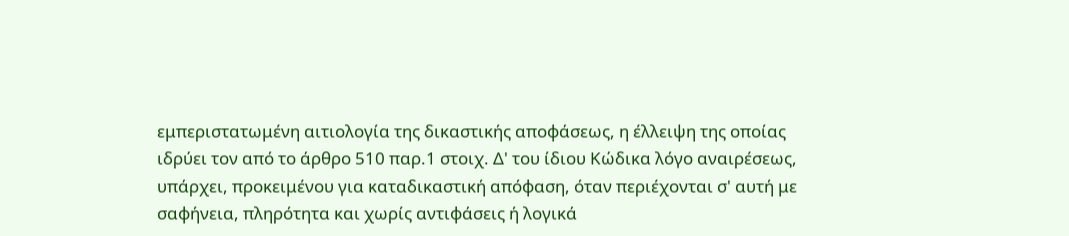εμπεριστατωμένη αιτιολογία της δικαστικής αποφάσεως, η έλλειψη της οποίας ιδρύει τον από το άρθρο 510 παρ.1 στοιχ. Δ' του ίδιου Κώδικα λόγο αναιρέσεως, υπάρχει, προκειμένου για καταδικαστική απόφαση, όταν περιέχονται σ' αυτή με σαφήνεια, πληρότητα και χωρίς αντιφάσεις ή λογικά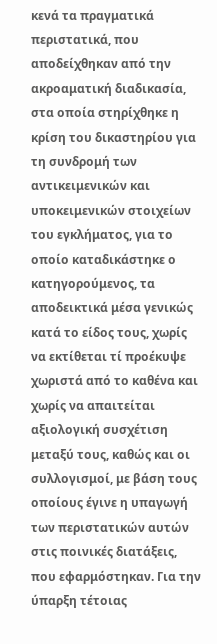κενά τα πραγματικά περιστατικά, που αποδείχθηκαν από την ακροαματική διαδικασία, στα οποία στηρίχθηκε η κρίση του δικαστηρίου για τη συνδρομή των αντικειμενικών και υποκειμενικών στοιχείων του εγκλήματος, για το οποίο καταδικάστηκε ο κατηγορούμενος, τα αποδεικτικά μέσα γενικώς κατά το είδος τους, χωρίς να εκτίθεται τί προέκυψε χωριστά από το καθένα και χωρίς να απαιτείται αξιολογική συσχέτιση μεταξύ τους, καθώς και οι συλλογισμοί, με βάση τους οποίους έγινε η υπαγωγή των περιστατικών αυτών στις ποινικές διατάξεις, που εφαρμόστηκαν. Για την ύπαρξη τέτοιας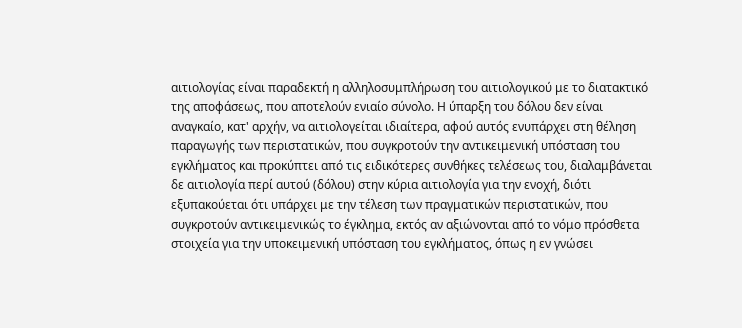αιτιολογίας είναι παραδεκτή η αλληλοσυμπλήρωση του αιτιολογικού με το διατακτικό της αποφάσεως, που αποτελούν ενιαίο σύνολο. Η ύπαρξη του δόλου δεν είναι αναγκαίο, κατ' αρχήν, να αιτιολογείται ιδιαίτερα, αφού αυτός ενυπάρχει στη θέληση παραγωγής των περιστατικών, που συγκροτούν την αντικειμενική υπόσταση του εγκλήματος και προκύπτει από τις ειδικότερες συνθήκες τελέσεως του, διαλαμβάνεται δε αιτιολογία περί αυτού (δόλου) στην κύρια αιτιολογία για την ενοχή, διότι εξυπακούεται ότι υπάρχει με την τέλεση των πραγματικών περιστατικών, που συγκροτούν αντικειμενικώς το έγκλημα, εκτός αν αξιώνονται από το νόμο πρόσθετα στοιχεία για την υποκειμενική υπόσταση του εγκλήματος, όπως η εν γνώσει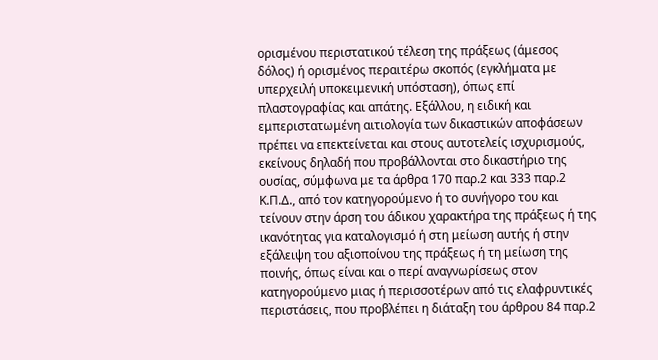ορισμένου περιστατικού τέλεση της πράξεως (άμεσος δόλος) ή ορισμένος περαιτέρω σκοπός (εγκλήματα με υπερχειλή υποκειμενική υπόσταση), όπως επί πλαστογραφίας και απάτης. Εξάλλου, η ειδική και εμπεριστατωμένη αιτιολογία των δικαστικών αποφάσεων πρέπει να επεκτείνεται και στους αυτοτελείς ισχυρισμούς, εκείνους δηλαδή που προβάλλονται στο δικαστήριο της ουσίας, σύμφωνα με τα άρθρα 170 παρ.2 και 333 παρ.2 Κ.Π.Δ., από τον κατηγορούμενο ή το συνήγορο του και τείνουν στην άρση του άδικου χαρακτήρα της πράξεως ή της ικανότητας για καταλογισμό ή στη μείωση αυτής ή στην εξάλειψη του αξιοποίνου της πράξεως ή τη μείωση της ποινής, όπως είναι και ο περί αναγνωρίσεως στον κατηγορούμενο μιας ή περισσοτέρων από τις ελαφρυντικές περιστάσεις, που προβλέπει η διάταξη του άρθρου 84 παρ.2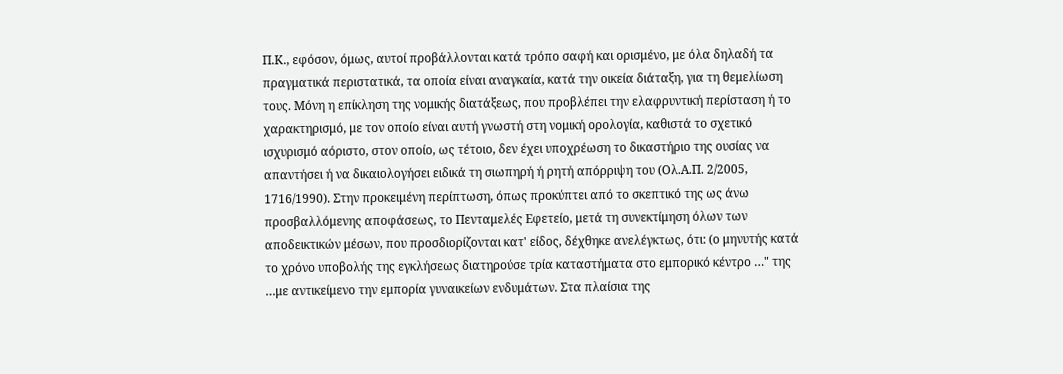Π.Κ., εφόσον, όμως, αυτοί προβάλλονται κατά τρόπο σαφή και ορισμένο, με όλα δηλαδή τα πραγματικά περιστατικά, τα οποία είναι αναγκαία, κατά την οικεία διάταξη, για τη θεμελίωση τους. Μόνη η επίκληση της νομικής διατάξεως, που προβλέπει την ελαφρυντική περίσταση ή το χαρακτηρισμό, με τον οποίο είναι αυτή γνωστή στη νομική ορολογία, καθιστά το σχετικό ισχυρισμό αόριστο, στον οποίο, ως τέτοιο, δεν έχει υποχρέωση το δικαστήριο της ουσίας να απαντήσει ή να δικαιολογήσει ειδικά τη σιωπηρή ή ρητή απόρριψη του (Ολ.Α.Π. 2/2005, 1716/1990). Στην προκειμένη περίπτωση, όπως προκύπτει από το σκεπτικό της ως άνω προσβαλλόμενης αποφάσεως, το Πενταμελές Εφετείο, μετά τη συνεκτίμηση όλων των αποδεικτικών μέσων, που προσδιορίζονται κατ' είδος, δέχθηκε ανελέγκτως, ότι: (ο μηνυτής κατά το χρόνο υποβολής της εγκλήσεως διατηρούσε τρία καταστήματα στο εμπορικό κέντρο …" της …με αντικείμενο την εμπορία γυναικείων ενδυμάτων. Στα πλαίσια της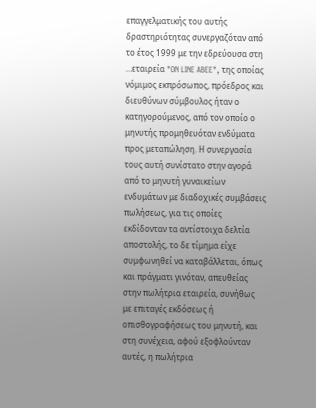επαγγελματικής του αυτής δραστηριότητας συνεργαζόταν από το έτος 1999 με την εδρεύουσα στη …εταιρεία "ON LINE ABEE", της οποίας νόμιμος εκπρόσωπος, πρόεδρος και διευθύνων σύμβουλος ήταν ο κατηγορούμενος, από τον οποίο ο μηνυτής προμηθευόταν ενδύματα προς μεταπώληση. Η συνεργασία τους αυτή συνίστατο στην αγορά από το μηνυτή γυναικείων ενδυμάτων με διαδοχικές συμβάσεις πωλήσεως, για τις οποίες εκδίδονταν τα αντίστοιχα δελτία αποστολής, το δε τίμημα είχε συμφωνηθεί να καταβάλλεται, όπως και πράγματι γινόταν, απευθείας στην πωλήτρια εταιρεία, συνήθως με επιταγές εκδόσεως ή οπισθογραφήσεως του μηνυτή, και στη συνέχεια, αφού εξοφλούνταν αυτές, η πωλήτρια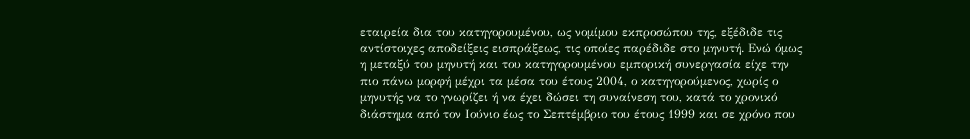εταιρεία δια του κατηγορουμένου, ως νομίμου εκπροσώπου της, εξέδιδε τις αντίστοιχες αποδείξεις εισπράξεως, τις οποίες παρέδιδε στο μηνυτή. Ενώ όμως η μεταξύ του μηνυτή και του κατηγορουμένου εμπορική συνεργασία είχε την πιο πάνω μορφή μέχρι τα μέσα του έτους 2004, ο κατηγορούμενος, χωρίς ο μηνυτής να το γνωρίζει ή να έχει δώσει τη συναίνεση του, κατά το χρονικό διάστημα από τον Ιούνιο έως το Σεπτέμβριο του έτους 1999 και σε χρόνο που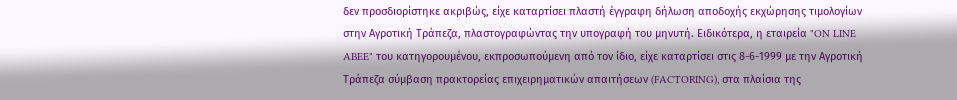δεν προσδιορίστηκε ακριβώς, είχε καταρτίσει πλαστή έγγραφη δήλωση αποδοχής εκχώρησης τιμολογίων στην Αγροτική Τράπεζα, πλαστογραφώντας την υπογραφή του μηνυτή. Ειδικότερα, η εταιρεία "ON LINE ABEE" του κατηγορουμένου, εκπροσωπούμενη από τον ίδιο, είχε καταρτίσει στις 8-6-1999 με την Αγροτική Τράπεζα σύμβαση πρακτορείας επιχειρηματικών απαιτήσεων (FACTORING), στα πλαίσια της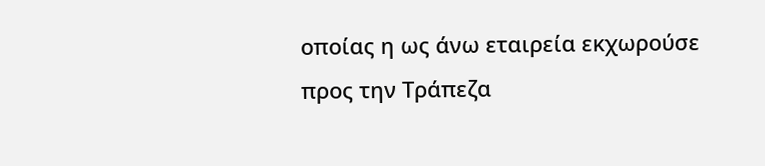οποίας η ως άνω εταιρεία εκχωρούσε προς την Τράπεζα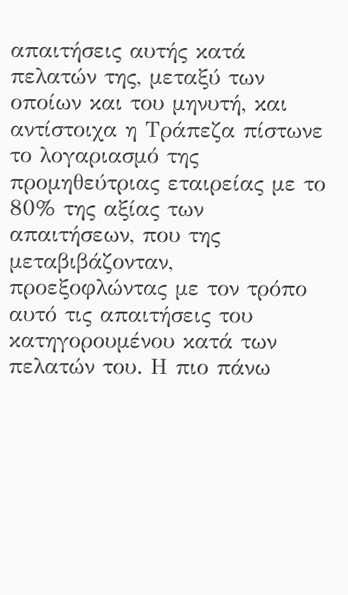απαιτήσεις αυτής κατά πελατών της, μεταξύ των οποίων και του μηνυτή, και αντίστοιχα η Τράπεζα πίστωνε το λογαριασμό της προμηθεύτριας εταιρείας με το 80% της αξίας των απαιτήσεων, που της μεταβιβάζονταν, προεξοφλώντας με τον τρόπο αυτό τις απαιτήσεις του κατηγορουμένου κατά των πελατών του. Η πιο πάνω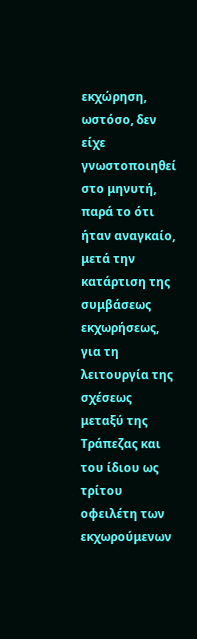εκχώρηση, ωστόσο, δεν είχε γνωστοποιηθεί στο μηνυτή, παρά το ότι ήταν αναγκαίο, μετά την κατάρτιση της συμβάσεως εκχωρήσεως, για τη λειτουργία της σχέσεως μεταξύ της Τράπεζας και του ίδιου ως τρίτου οφειλέτη των εκχωρούμενων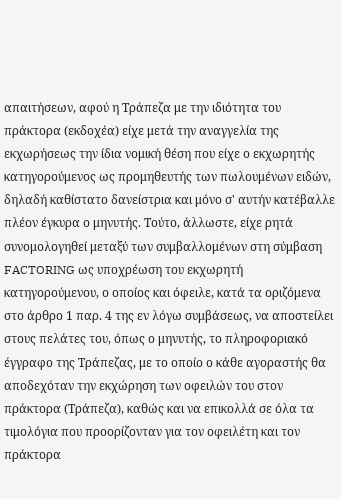απαιτήσεων, αφού η Τράπεζα με την ιδιότητα του πράκτορα (εκδοχέα) είχε μετά την αναγγελία της εκχωρήσεως την ίδια νομική θέση που είχε ο εκχωρητής κατηγορούμενος ως προμηθευτής των πωλουμένων ειδών, δηλαδή καθίστατο δανείστρια και μόνο σ' αυτήν κατέβαλλε πλέον έγκυρα ο μηνυτής. Τούτο, άλλωστε, είχε ρητά συνομολογηθεί μεταξύ των συμβαλλομένων στη σύμβαση FACTORING ως υποχρέωση του εκχωρητή κατηγορούμενου, ο οποίος και όφειλε, κατά τα οριζόμενα στο άρθρο 1 παρ. 4 της εν λόγω συμβάσεως, να αποστείλει στους πελάτες του, όπως ο μηνυτής, το πληροφοριακό έγγραφο της Τράπεζας, με το οποίο ο κάθε αγοραστής θα αποδεχόταν την εκχώρηση των οφειλών του στον πράκτορα (Τράπεζα), καθώς και να επικολλά σε όλα τα τιμολόγια που προορίζονταν για τον οφειλέτη και τον πράκτορα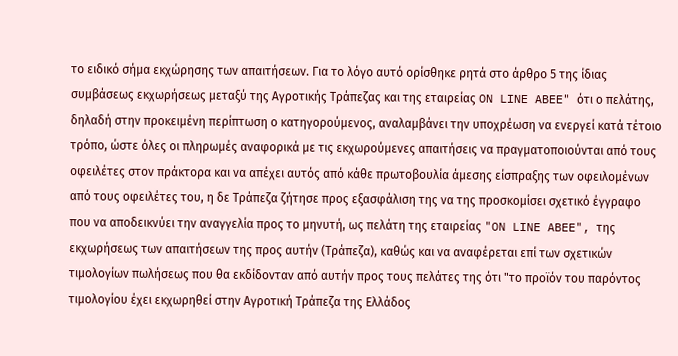το ειδικό σήμα εκχώρησης των απαιτήσεων. Για το λόγο αυτό ορίσθηκε ρητά στο άρθρο 5 της ίδιας συμβάσεως εκχωρήσεως μεταξύ της Αγροτικής Τράπεζας και της εταιρείας ON LINE ABEE" ότι ο πελάτης, δηλαδή στην προκειμένη περίπτωση ο κατηγορούμενος, αναλαμβάνει την υποχρέωση να ενεργεί κατά τέτοιο τρόπο, ώστε όλες οι πληρωμές αναφορικά με τις εκχωρούμενες απαιτήσεις να πραγματοποιούνται από τους οφειλέτες στον πράκτορα και να απέχει αυτός από κάθε πρωτοβουλία άμεσης είσπραξης των οφειλομένων από τους οφειλέτες του, η δε Τράπεζα ζήτησε προς εξασφάλιση της να της προσκομίσει σχετικό έγγραφο που να αποδεικνύει την αναγγελία προς το μηνυτή, ως πελάτη της εταιρείας "ON LINE ABEE", της εκχωρήσεως των απαιτήσεων της προς αυτήν (Τράπεζα), καθώς και να αναφέρεται επί των σχετικών τιμολογίων πωλήσεως που θα εκδίδονταν από αυτήν προς τους πελάτες της ότι "το προϊόν του παρόντος τιμολογίου έχει εκχωρηθεί στην Αγροτική Τράπεζα της Ελλάδος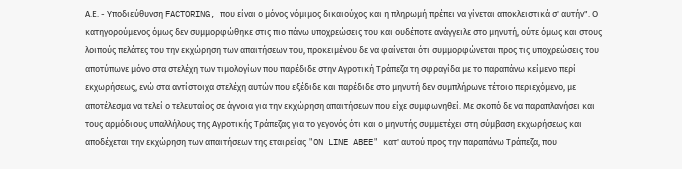Α.Ε. - Υποδιεύθυνση FACTORING, που είναι ο μόνος νόμιμος δικαιούχος και η πληρωμή πρέπει να γίνεται αποκλειστικά σ' αυτήν". Ο κατηγορούμενος όμως δεν συμμορφώθηκε στις πιο πάνω υποχρεώσεις του και ουδέποτε ανάγγειλε στο μηνυτή, ούτε όμως και στους λοιπούς πελάτες του την εκχώρηση των απαιτήσεων του, προκειμένου δε να φαίνεται ότι συμμορφώνεται προς τις υποχρεώσεις του αποτύπωνε μόνο στα στελέχη των τιμολογίων που παρέδιδε στην Αγροτική Τράπεζα τη σφραγίδα με το παραπάνω κείμενο περί εκχωρήσεως, ενώ στα αντίστοιχα στελέχη αυτών που εξέδιδε και παρέδιδε στο μηνυτή δεν συμπλήρωνε τέτοιο περιεχόμενο, με αποτέλεσμα να τελεί ο τελευταίος σε άγνοια για την εκχώρηση απαιτήσεων που είχε συμφωνηθεί. Με σκοπό δε να παραπλανήσει και τους αρμόδιους υπαλλήλους της Αγροτικής Τράπεζας για το γεγονός ότι και ο μηνυτής συμμετέχει στη σύμβαση εκχωρήσεως και αποδέχεται την εκχώρηση των απαιτήσεων της εταιρείας "ON LINE ABEE" κατ' αυτού προς την παραπάνω Τράπεζα, που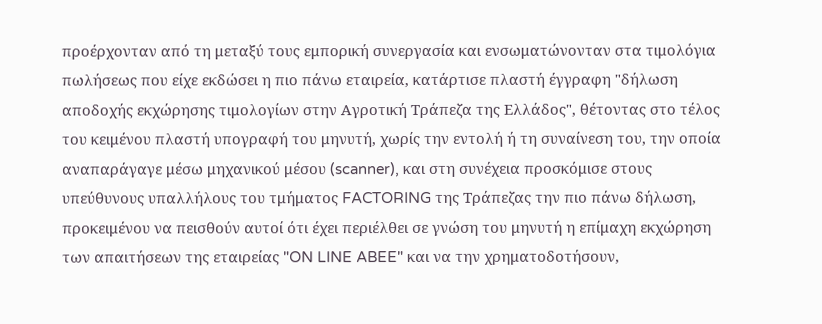προέρχονταν από τη μεταξύ τους εμπορική συνεργασία και ενσωματώνονταν στα τιμολόγια πωλήσεως που είχε εκδώσει η πιο πάνω εταιρεία, κατάρτισε πλαστή έγγραφη "δήλωση αποδοχής εκχώρησης τιμολογίων στην Αγροτική Τράπεζα της Ελλάδος", θέτοντας στο τέλος του κειμένου πλαστή υπογραφή του μηνυτή, χωρίς την εντολή ή τη συναίνεση του, την οποία αναπαράγαγε μέσω μηχανικού μέσου (scanner), και στη συνέχεια προσκόμισε στους υπεύθυνους υπαλλήλους του τμήματος FACTORING της Τράπεζας την πιο πάνω δήλωση, προκειμένου να πεισθούν αυτοί ότι έχει περιέλθει σε γνώση του μηνυτή η επίμαχη εκχώρηση των απαιτήσεων της εταιρείας "ON LINE ABEE" και να την χρηματοδοτήσουν,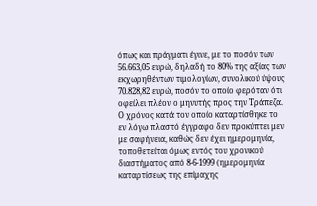όπως και πράγματι έγινε, με το ποσόν των 56.663,05 ευρώ, δηλαδή το 80% της αξίας των εκχωρηθέντων τιμολογίων, συνολικού ύψους 70.828,82 ευρώ, ποσόν το οποίο φερόταν ότι οφείλει πλέον ο μηνυτής προς την Τράπεζα. Ο χρόνος κατά τον οποίο καταρτίσθηκε το εν λόγω πλαστό έγγραφο δεν προκύπτει μεν με σαφήνεια, καθώς δεν έχει ημερομηνία, τοποθετείται όμως εντός του χρονικού διαστήματος από 8-6-1999 (ημερομηνία καταρτίσεως της επίμαχης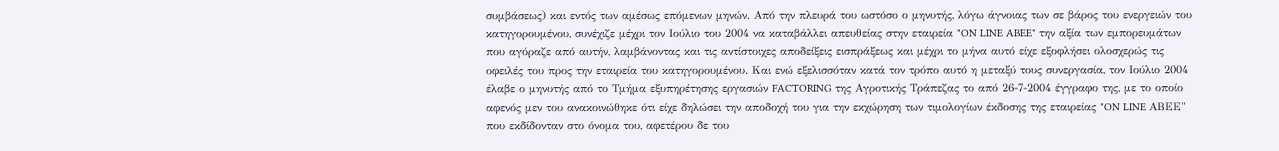συμβάσεως) και εντός των αμέσως επόμενων μηνών. Από την πλευρά του ωστόσο ο μηνυτής, λόγω άγνοιας των σε βάρος του ενεργειών του κατηγορουμένου, συνέχιζε μέχρι τον Ιούλιο του 2004 να καταβάλλει απευθείας στην εταιρεία "ON LINE ABEE" την αξία των εμπορευμάτων που αγόραζε από αυτήν, λαμβάνοντας και τις αντίστοιχες αποδείξεις εισπράξεως και μέχρι το μήνα αυτό είχε εξοφλήσει ολοσχερώς τις οφειλές του προς την εταιρεία του κατηγορουμένου. Και ενώ εξελισσόταν κατά τον τρόπο αυτό η μεταξύ τους συνεργασία, τον Ιούλιο 2004 έλαβε ο μηνυτής από το Τμήμα εξυπηρέτησης εργασιών FACTORING της Αγροτικής Τράπεζας το από 26-7-2004 έγγραφο της, με το οποίο αφενός μεν του ανακοινώθηκε ότι είχε δηλώσει την αποδοχή του για την εκχώρηση των τιμολογίων έκδοσης της εταιρείας "ON LINE ΑΒΕΕ" που εκδίδονταν στο όνομα του, αφετέρου δε του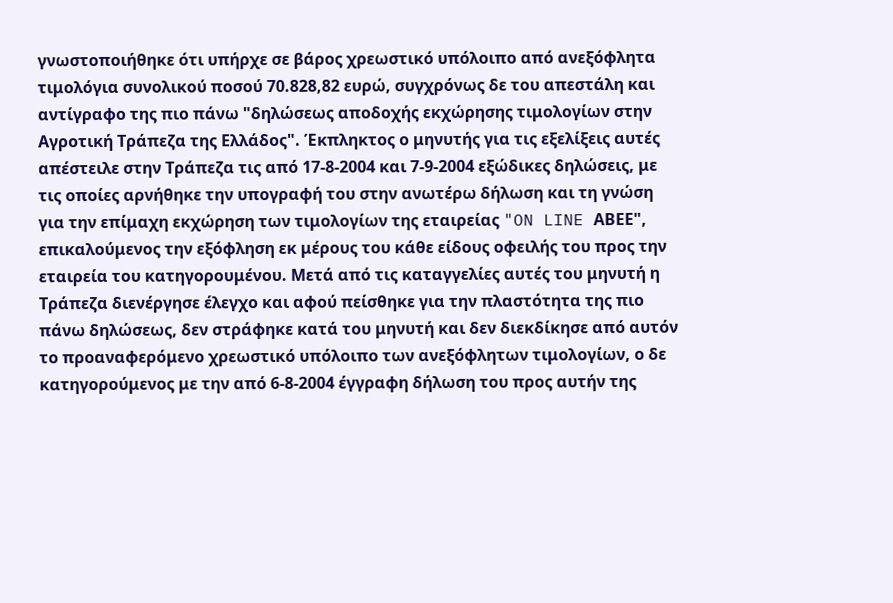γνωστοποιήθηκε ότι υπήρχε σε βάρος χρεωστικό υπόλοιπο από ανεξόφλητα τιμολόγια συνολικού ποσού 70.828,82 ευρώ, συγχρόνως δε του απεστάλη και αντίγραφο της πιο πάνω "δηλώσεως αποδοχής εκχώρησης τιμολογίων στην Αγροτική Τράπεζα της Ελλάδος". Έκπληκτος ο μηνυτής για τις εξελίξεις αυτές απέστειλε στην Τράπεζα τις από 17-8-2004 και 7-9-2004 εξώδικες δηλώσεις, με τις οποίες αρνήθηκε την υπογραφή του στην ανωτέρω δήλωση και τη γνώση για την επίμαχη εκχώρηση των τιμολογίων της εταιρείας "ON LINE ΑΒΕΕ", επικαλούμενος την εξόφληση εκ μέρους του κάθε είδους οφειλής του προς την εταιρεία του κατηγορουμένου. Μετά από τις καταγγελίες αυτές του μηνυτή η Τράπεζα διενέργησε έλεγχο και αφού πείσθηκε για την πλαστότητα της πιο πάνω δηλώσεως, δεν στράφηκε κατά του μηνυτή και δεν διεκδίκησε από αυτόν το προαναφερόμενο χρεωστικό υπόλοιπο των ανεξόφλητων τιμολογίων, ο δε κατηγορούμενος με την από 6-8-2004 έγγραφη δήλωση του προς αυτήν της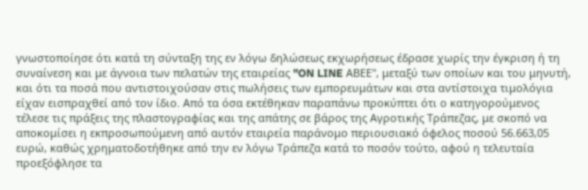γνωστοποίησε ότι κατά τη σύνταξη της εν λόγω δηλώσεως εκχωρήσεως έδρασε χωρίς την έγκριση ή τη συναίνεση και με άγνοια των πελατών της εταιρείας "ON LINE ΑΒΕΕ", μεταξύ των οποίων και του μηνυτή, και ότι τα ποσά που αντιστοιχούσαν στις πωλήσεις των εμπορευμάτων και στα αντίστοιχα τιμολόγια είχαν εισπραχθεί από τον ίδιο. Από τα όσα εκτέθηκαν παραπάνω προκύπτει ότι ο κατηγορούμενος τέλεσε τις πράξεις της πλαστογραφίας και της απάτης σε βάρος της Αγροτικής Τράπεζας, με σκοπό να αποκομίσει η εκπροσωπούμενη από αυτόν εταιρεία παράνομο περιουσιακό όφελος ποσού 56.663,05 ευρώ, καθώς χρηματοδοτήθηκε από την εν λόγω Τράπεζα κατά το ποσόν τούτο, αφού η τελευταία προεξόφλησε τα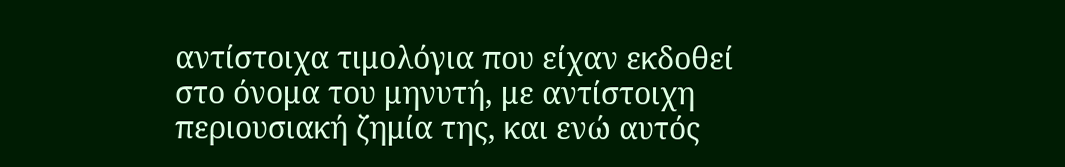αντίστοιχα τιμολόγια που είχαν εκδοθεί στο όνομα του μηνυτή, με αντίστοιχη περιουσιακή ζημία της, και ενώ αυτός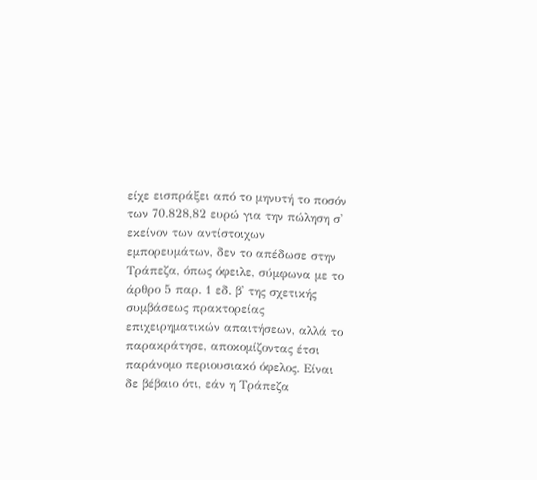είχε εισπράξει από το μηνυτή το ποσόν των 70.828,82 ευρώ για την πώληση σ' εκείνον των αντίστοιχων εμπορευμάτων, δεν το απέδωσε στην Τράπεζα, όπως όφειλε, σύμφωνα με το άρθρο 5 παρ. 1 εδ. β' της σχετικής συμβάσεως πρακτορείας επιχειρηματικών απαιτήσεων, αλλά το παρακράτησε, αποκομίζοντας έτσι παράνομο περιουσιακό όφελος. Είναι δε βέβαιο ότι, εάν η Τράπεζα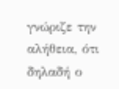γνώριζε την αλήθεια, ότι δηλαδή ο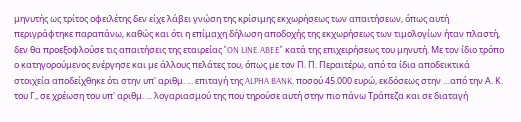μηνυτής ως τρίτος οφειλέτης δεν είχε λάβει γνώση της κρίσιμης εκχωρήσεως των απαιτήσεων, όπως αυτή περιγράφτηκε παραπάνω, καθώς και ότι η επίμαχη δήλωση αποδοχής της εκχωρήσεως των τιμολογίων ήταν πλαστή, δεν θα προεξοφλούσε τις απαιτήσεις της εταιρείας "ON LINE ABEE" κατά της επιχειρήσεως του μηνυτή. Με τον ίδιο τρόπο ο κατηγορούμενος ενέργησε και με άλλους πελάτες του, όπως με τον Π. Π. Περαιτέρω, από τα ίδια αποδεικτικά στοιχεία αποδείχθηκε ότι στην υπ' αριθμ. ... επιταγή της ALPHA BANK, ποσού 45.000 ευρώ, εκδόσεως στην …από την Α. Κ. του Γ., σε χρέωση του υπ' αριθμ. ... λογαριασμού της που τηρούσε αυτή στην πιο πάνω Τράπεζα και σε διαταγή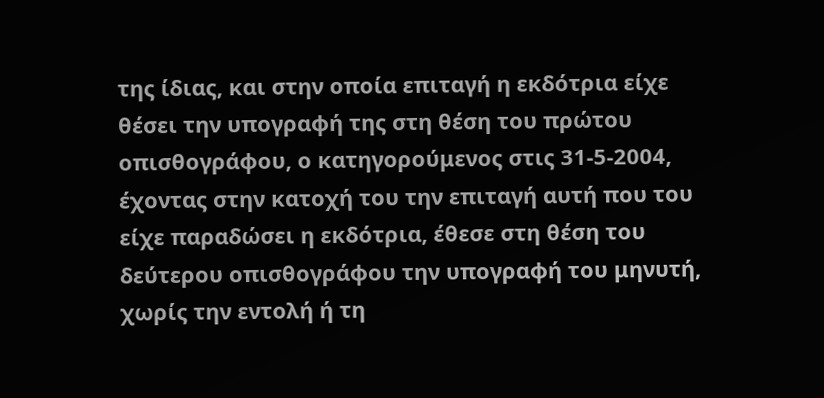της ίδιας, και στην οποία επιταγή η εκδότρια είχε θέσει την υπογραφή της στη θέση του πρώτου οπισθογράφου, ο κατηγορούμενος στις 31-5-2004, έχοντας στην κατοχή του την επιταγή αυτή που του είχε παραδώσει η εκδότρια, έθεσε στη θέση του δεύτερου οπισθογράφου την υπογραφή του μηνυτή, χωρίς την εντολή ή τη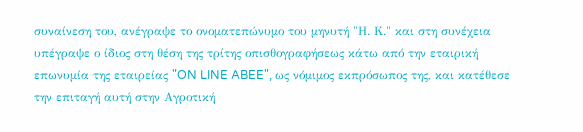συναίνεση του, ανέγραψε το ονοματεπώνυμο του μηνυτή "Η. Κ." και στη συνέχεια υπέγραψε ο ίδιος στη θέση της τρίτης οπισθογραφήσεως κάτω από την εταιρική επωνυμία της εταιρείας "ON LINE ABEE", ως νόμιμος εκπρόσωπος της, και κατέθεσε την επιταγή αυτή στην Αγροτική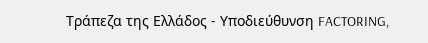Τράπεζα της Ελλάδος - Υποδιεύθυνση FACTORING,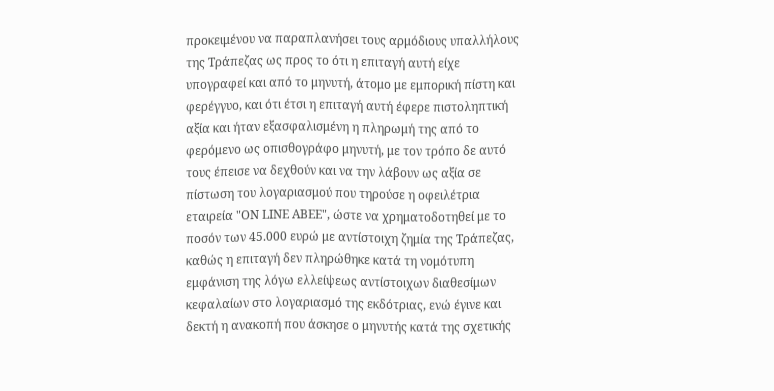προκειμένου να παραπλανήσει τους αρμόδιους υπαλλήλους της Τράπεζας ως προς το ότι η επιταγή αυτή είχε υπογραφεί και από το μηνυτή, άτομο με εμπορική πίστη και φερέγγυο, και ότι έτσι η επιταγή αυτή έφερε πιστοληπτική αξία και ήταν εξασφαλισμένη η πληρωμή της από το φερόμενο ως οπισθογράφο μηνυτή, με τον τρόπο δε αυτό τους έπεισε να δεχθούν και να την λάβουν ως αξία σε πίστωση του λογαριασμού που τηρούσε η οφειλέτρια εταιρεία "ON LINE ΑΒΕΕ", ώστε να χρηματοδοτηθεί με το ποσόν των 45.000 ευρώ με αντίστοιχη ζημία της Τράπεζας, καθώς η επιταγή δεν πληρώθηκε κατά τη νομότυπη εμφάνιση της λόγω ελλείψεως αντίστοιχων διαθεσίμων κεφαλαίων στο λογαριασμό της εκδότριας, ενώ έγινε και δεκτή η ανακοπή που άσκησε ο μηνυτής κατά της σχετικής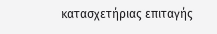κατασχετήριας επιταγής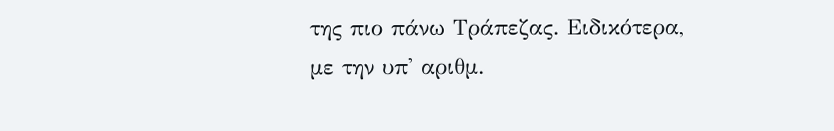της πιο πάνω Τράπεζας. Ειδικότερα, με την υπ' αριθμ.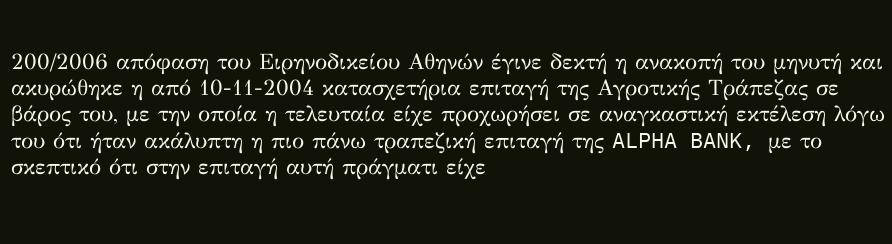200/2006 απόφαση του Ειρηνοδικείου Αθηνών έγινε δεκτή η ανακοπή του μηνυτή και ακυρώθηκε η από 10-11-2004 κατασχετήρια επιταγή της Αγροτικής Τράπεζας σε βάρος του, με την οποία η τελευταία είχε προχωρήσει σε αναγκαστική εκτέλεση λόγω του ότι ήταν ακάλυπτη η πιο πάνω τραπεζική επιταγή της ALPHA BANK, με το σκεπτικό ότι στην επιταγή αυτή πράγματι είχε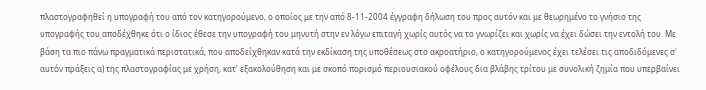πλαστογραφηθεί η υπογραφή του από τον κατηγορούμενο, ο οποίος με την από 8-11-2004 έγγραφη δήλωση του προς αυτόν και με θεωρημένο το γνήσιο της υπογραφής του αποδέχθηκε ότι ο ίδιος έθεσε την υπογραφή του μηνυτή στην εν λόγω επιταγή χωρίς αυτός να το γνωρίζει και χωρίς να έχει δώσει την εντολή του. Με βάση τα πιο πάνω πραγματικά περιστατικά, που αποδείχθηκαν κατά την εκδίκαση της υποθέσεως στο ακροατήριο, ο κατηγορούμενος έχει τελέσει τις αποδιδόμενες σ' αυτόν πράξεις α) της πλαστογραφίας με χρήση, κατ' εξακολούθηση και με σκοπό πορισμό περιουσιακού οφέλους δια βλάβης τρίτου με συνολική ζημία που υπερβαίνει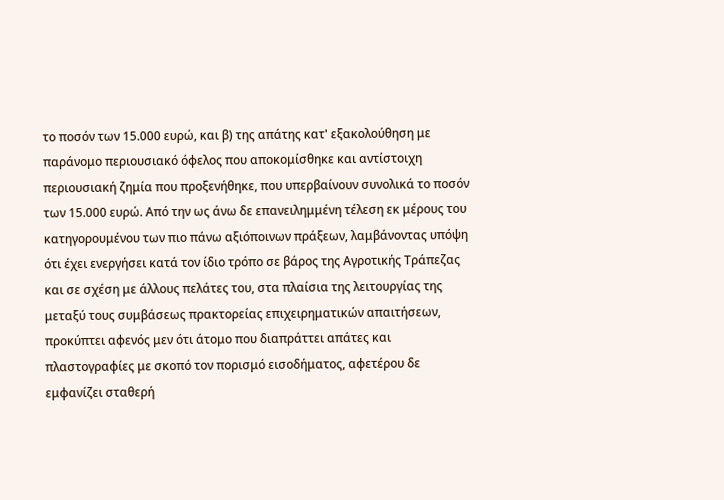το ποσόν των 15.000 ευρώ, και β) της απάτης κατ' εξακολούθηση με παράνομο περιουσιακό όφελος που αποκομίσθηκε και αντίστοιχη περιουσιακή ζημία που προξενήθηκε, που υπερβαίνουν συνολικά το ποσόν των 15.000 ευρώ. Από την ως άνω δε επανειλημμένη τέλεση εκ μέρους του κατηγορουμένου των πιο πάνω αξιόποινων πράξεων, λαμβάνοντας υπόψη ότι έχει ενεργήσει κατά τον ίδιο τρόπο σε βάρος της Αγροτικής Τράπεζας και σε σχέση με άλλους πελάτες του, στα πλαίσια της λειτουργίας της μεταξύ τους συμβάσεως πρακτορείας επιχειρηματικών απαιτήσεων, προκύπτει αφενός μεν ότι άτομο που διαπράττει απάτες και πλαστογραφίες με σκοπό τον πορισμό εισοδήματος, αφετέρου δε εμφανίζει σταθερή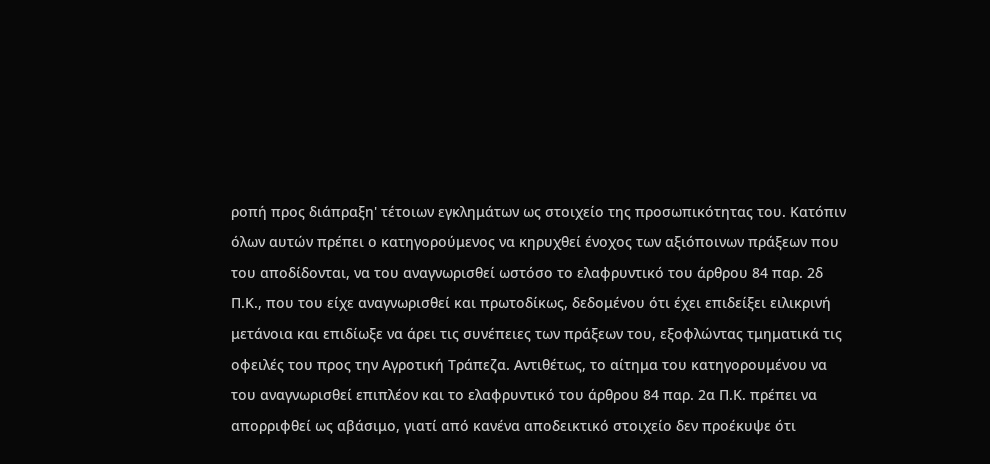ροπή προς διάπραξη' τέτοιων εγκλημάτων ως στοιχείο της προσωπικότητας του. Κατόπιν όλων αυτών πρέπει ο κατηγορούμενος να κηρυχθεί ένοχος των αξιόποινων πράξεων που του αποδίδονται, να του αναγνωρισθεί ωστόσο το ελαφρυντικό του άρθρου 84 παρ. 2δ Π.Κ., που του είχε αναγνωρισθεί και πρωτοδίκως, δεδομένου ότι έχει επιδείξει ειλικρινή μετάνοια και επιδίωξε να άρει τις συνέπειες των πράξεων του, εξοφλώντας τμηματικά τις οφειλές του προς την Αγροτική Τράπεζα. Αντιθέτως, το αίτημα του κατηγορουμένου να του αναγνωρισθεί επιπλέον και το ελαφρυντικό του άρθρου 84 παρ. 2α Π.Κ. πρέπει να απορριφθεί ως αβάσιμο, γιατί από κανένα αποδεικτικό στοιχείο δεν προέκυψε ότι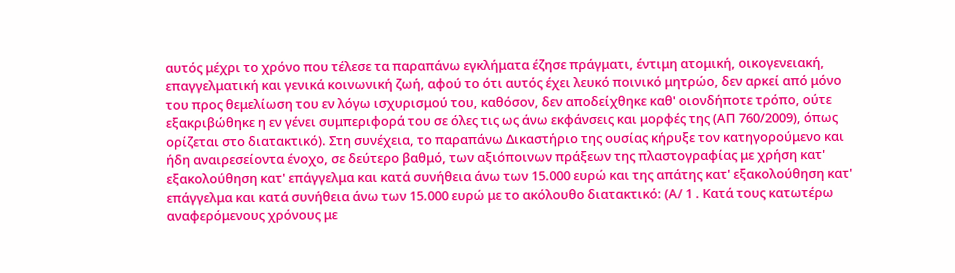αυτός μέχρι το χρόνο που τέλεσε τα παραπάνω εγκλήματα έζησε πράγματι, έντιμη ατομική, οικογενειακή, επαγγελματική και γενικά κοινωνική ζωή, αφού το ότι αυτός έχει λευκό ποινικό μητρώο, δεν αρκεί από μόνο του προς θεμελίωση του εν λόγω ισχυρισμού του, καθόσον, δεν αποδείχθηκε καθ' οιονδήποτε τρόπο, ούτε εξακριβώθηκε η εν γένει συμπεριφορά του σε όλες τις ως άνω εκφάνσεις και μορφές της (ΑΠ 760/2009), όπως ορίζεται στο διατακτικό). Στη συνέχεια, το παραπάνω Δικαστήριο της ουσίας κήρυξε τον κατηγορούμενο και ήδη αναιρεσείοντα ένοχο, σε δεύτερο βαθμό, των αξιόποινων πράξεων της πλαστογραφίας με χρήση κατ' εξακολούθηση κατ' επάγγελμα και κατά συνήθεια άνω των 15.000 ευρώ και της απάτης κατ' εξακολούθηση κατ' επάγγελμα και κατά συνήθεια άνω των 15.000 ευρώ με το ακόλουθο διατακτικό: (Α/ 1 . Κατά τους κατωτέρω αναφερόμενους χρόνους με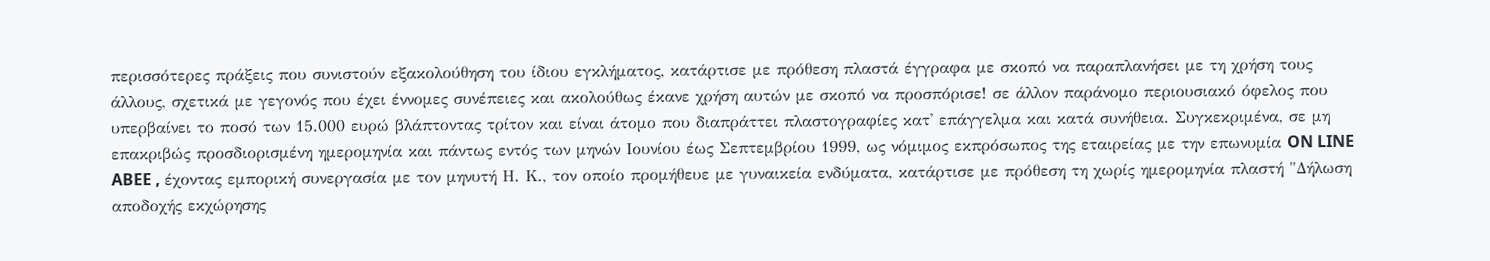περισσότερες πράξεις που συνιστούν εξακολούθηση του ίδιου εγκλήματος, κατάρτισε με πρόθεση πλαστά έγγραφα με σκοπό να παραπλανήσει με τη χρήση τους άλλους, σχετικά με γεγονός που έχει έννομες συνέπειες και ακολούθως έκανε χρήση αυτών με σκοπό να προσπόρισε! σε άλλον παράνομο περιουσιακό όφελος που υπερβαίνει το ποσό των 15.000 ευρώ βλάπτοντας τρίτον και είναι άτομο που διαπράττει πλαστογραφίες κατ' επάγγελμα και κατά συνήθεια. Συγκεκριμένα, σε μη επακριβώς προσδιορισμένη ημερομηνία και πάντως εντός των μηνών Ιουνίου έως Σεπτεμβρίου 1999, ως νόμιμος εκπρόσωπος της εταιρείας με την επωνυμία ON LINE ABEE , έχοντας εμπορική συνεργασία με τον μηνυτή Η. Κ., τον οποίο προμήθευε με γυναικεία ενδύματα, κατάρτισε με πρόθεση τη χωρίς ημερομηνία πλαστή "Δήλωση αποδοχής εκχώρησης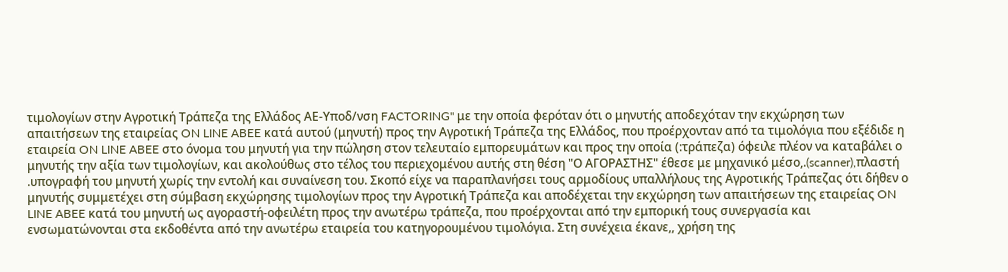τιμολογίων στην Αγροτική Τράπεζα της Ελλάδος ΑΕ-Υποδ/νση FACTORING" με την οποία φερόταν ότι ο μηνυτής αποδεχόταν την εκχώρηση των απαιτήσεων της εταιρείας ON LINE ABEE κατά αυτού (μηνυτή) προς την Αγροτική Τράπεζα της Ελλάδος, που προέρχονταν από τα τιμολόγια που εξέδιδε η εταιρεία ON LINE ABEE στο όνομα του μηνυτή για την πώληση στον τελευταίο εμπορευμάτων και προς την οποία (:τράπεζα) όφειλε πλέον να καταβάλει ο μηνυτής την αξία των τιμολογίων, και ακολούθως στο τέλος του περιεχομένου αυτής στη θέση "Ο ΑΓΟΡΑΣΤΗΣ" έθεσε με μηχανικό μέσο,.(scanner),πλαστή .υπογραφή του μηνυτή χωρίς την εντολή και συναίνεση του. Σκοπό είχε να παραπλανήσει τους αρμοδίους υπαλλήλους της Αγροτικής Τράπεζας ότι δήθεν ο μηνυτής συμμετέχει στη σύμβαση εκχώρησης τιμολογίων προς την Αγροτική Τράπεζα και αποδέχεται την εκχώρηση των απαιτήσεων της εταιρείας ON LINE ABEE κατά του μηνυτή ως αγοραστή-οφειλέτη προς την ανωτέρω τράπεζα, που προέρχονται από την εμπορική τους συνεργασία και ενσωματώνονται στα εκδοθέντα από την ανωτέρω εταιρεία του κατηγορουμένου τιμολόγια. Στη συνέχεια έκανε,, χρήση της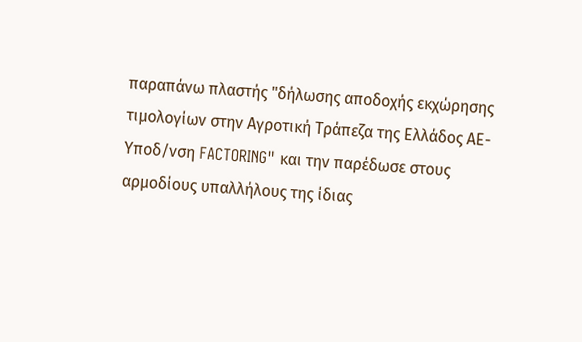παραπάνω πλαστής "δήλωσης αποδοχής εκχώρησης τιμολογίων στην Αγροτική Τράπεζα της Ελλάδος ΑΕ-Υποδ/νση FACTORING" και την παρέδωσε στους αρμοδίους υπαλλήλους της ίδιας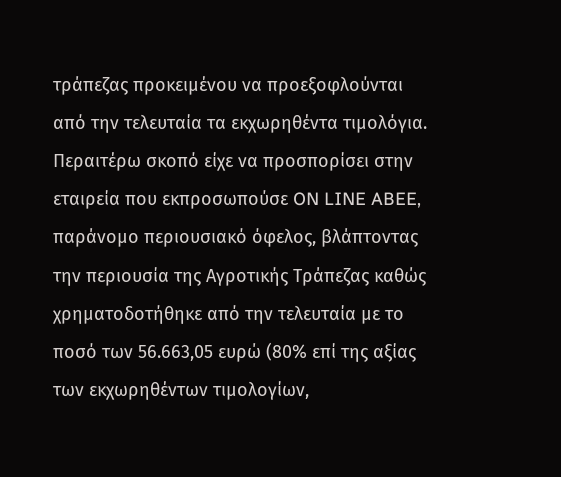τράπεζας προκειμένου να προεξοφλούνται από την τελευταία τα εκχωρηθέντα τιμολόγια. Περαιτέρω σκoπό είχε να προσπορίσει στην εταιρεία που εκπροσωπούσε ON LINE ABEE, παράνομο περιουσιακό όφελος, βλάπτοντας την περιουσία της Αγροτικής Τράπεζας καθώς χρηματοδοτήθηκε από την τελευταία με το ποσό των 56.663,05 ευρώ (80% επί της αξίας των εκχωρηθέντων τιμολογίων,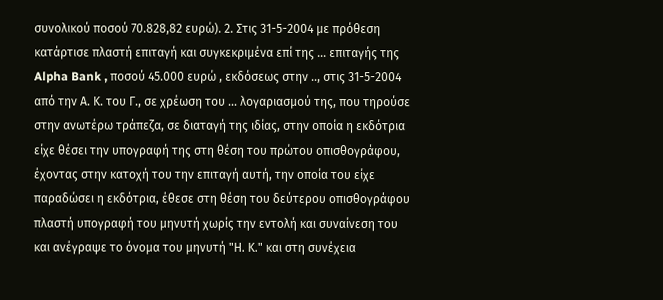συνολικού ποσού 70.828,82 ευρώ). 2. Στις 31-5-2004 με πρόθεση κατάρτισε πλαστή επιταγή και συγκεκριμένα επί της ... επιταγής της Alpha Bank , ποσού 45.000 ευρώ , εκδόσεως στην .., στις 31-5-2004 από την Α. Κ. του Γ., σε χρέωση του ... λογαριασμού της, που τηρούσε στην ανωτέρω τράπεζα, σε διαταγή της ιδίας, στην οποία η εκδότρια είχε θέσει την υπογραφή της στη θέση του πρώτου οπισθογράφου, έχοντας στην κατοχή του την επιταγή αυτή, την οποία του είχε παραδώσει η εκδότρια, έθεσε στη θέση του δεύτερου οπισθογράφου πλαστή υπογραφή του μηνυτή χωρίς την εντολή και συναίνεση του και ανέγραψε το όνομα του μηνυτή "Η. Κ." και στη συνέχεια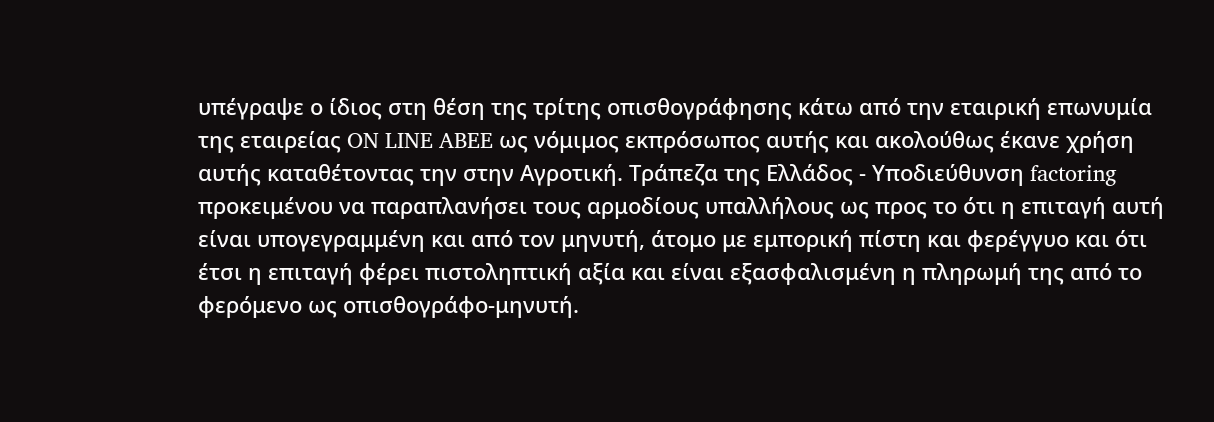υπέγραψε ο ίδιος στη θέση της τρίτης οπισθογράφησης κάτω από την εταιρική επωνυμία της εταιρείας ON LINE ABEE ως νόμιμος εκπρόσωπος αυτής και ακολούθως έκανε χρήση αυτής καταθέτοντας την στην Αγροτική. Τράπεζα της Ελλάδος - Υποδιεύθυνση factoring προκειμένου να παραπλανήσει τους αρμοδίους υπαλλήλους ως προς το ότι η επιταγή αυτή είναι υπογεγραμμένη και από τον μηνυτή, άτομο με εμπορική πίστη και φερέγγυο και ότι έτσι η επιταγή φέρει πιστοληπτική αξία και είναι εξασφαλισμένη η πληρωμή της από το φερόμενο ως οπισθογράφο-μηνυτή.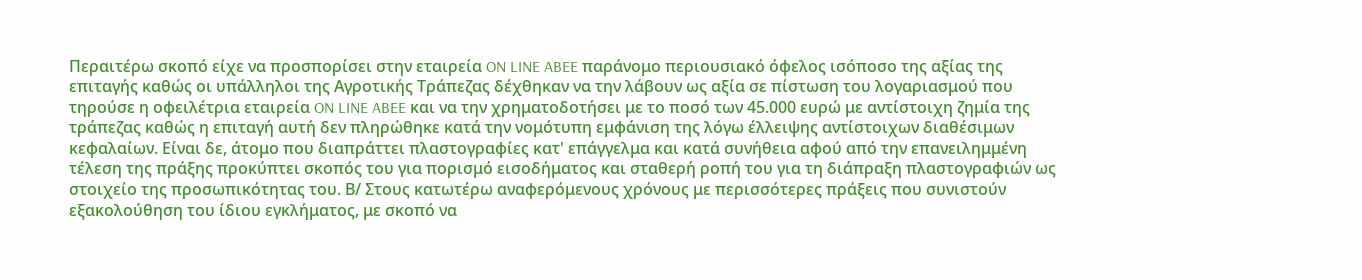Περαιτέρω σκοπό είχε να προσπορίσει στην εταιρεία ON LINE ABEE παράνομο περιουσιακό όφελος ισόποσο της αξίας της επιταγής καθώς οι υπάλληλοι της Αγροτικής Τράπεζας δέχθηκαν να την λάβουν ως αξία σε πίστωση του λογαριασμού που τηρούσε η οφειλέτρια εταιρεία ON LINE ABEE και να την χρηματοδοτήσει με το ποσό των 45.000 ευρώ με αντίστοιχη ζημία της τράπεζας καθώς η επιταγή αυτή δεν πληρώθηκε κατά την νομότυπη εμφάνιση της λόγω έλλειψης αντίστοιχων διαθέσιμων κεφαλαίων. Είναι δε, άτομο που διαπράττει πλαστογραφίες κατ' επάγγελμα και κατά συνήθεια αφού από την επανειλημμένη τέλεση της πράξης προκύπτει σκοπός του για πορισμό εισοδήματος και σταθερή ροπή του για τη διάπραξη πλαστογραφιών ως στοιχείο της προσωπικότητας του. Β/ Στους κατωτέρω αναφερόμενους χρόνους με περισσότερες πράξεις που συνιστούν εξακολούθηση του ίδιου εγκλήματος, με σκοπό να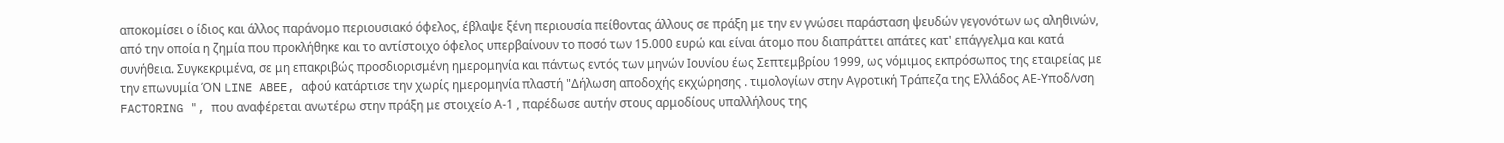αποκομίσει ο ίδιος και άλλος παράνομο περιουσιακό όφελος, έβλαψε ξένη περιουσία πείθοντας άλλους σε πράξη με την εν γνώσει παράσταση ψευδών γεγονότων ως αληθινών, από την οποία η ζημία που προκλήθηκε και το αντίστοιχο όφελος υπερβαίνουν το ποσό των 15.000 ευρώ και είναι άτομο που διαπράττει απάτες κατ' επάγγελμα και κατά συνήθεια. Συγκεκριμένα, σε μη επακριβώς προσδιορισμένη ημερομηνία και πάντως εντός των μηνών Ιουνίου έως Σεπτεμβρίου 1999, ως νόμιμος εκπρόσωπος της εταιρείας με την επωνυμία ΌΝ LINE ABEE, αφού κατάρτισε την χωρίς ημερομηνία πλαστή "Δήλωση αποδοχής εκχώρησης . τιμολογίων στην Αγροτική Τράπεζα της Ελλάδος ΑΕ-Υποδ/νση FACTORING ", που αναφέρεται ανωτέρω στην πράξη με στοιχείο Α-1 , παρέδωσε αυτήν στους αρμοδίους υπαλλήλους της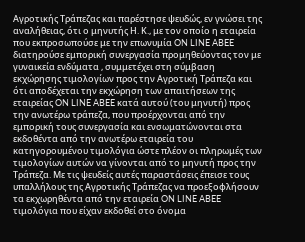Αγροτικής Τράπεζας και παρέστησε ψευδώς, εν γνώσει της αναλήθειας, ότι ο μηνυτής Η. Κ., με τον οποίο η εταιρεία που εκπροσωπούσε με την επωνυμία ON LINE ABEE διατηρούσε εμπορική συνεργασία προμηθεύοντας τον με γυναικεία ενδύματα , συμμετέχει στη σύμβαση εκχώρησης τιμολογίων προς την Αγροτική Τράπεζα και ότι αποδέχεται την εκχώρηση των απαιτήσεων της εταιρείας ON LINE ABEE κατά αυτού (του μηνυτή) προς την ανωτέρω τράπεζα, που προέρχονται από την εμπορική τους συνεργασία και ενσωματώνονται στα εκδοθέντα από την ανωτέρω εταιρεία του κατηγορουμένου τιμολόγια ώστε πλέον οι πληρωμές των τιμολογίων αυτών να γίνονται από το μηνυτή προς την Τράπεζα. Με τις ψευδείς αυτές παραστάσεις έπεισε τους υπαλλήλους της Αγροτικής Τράπεζας να προεξοφλήσουν τα εκχωρηθέντα από την εταιρεία ON LINE ABEE τιμολόγια που είχαν εκδοθεί στο όνομα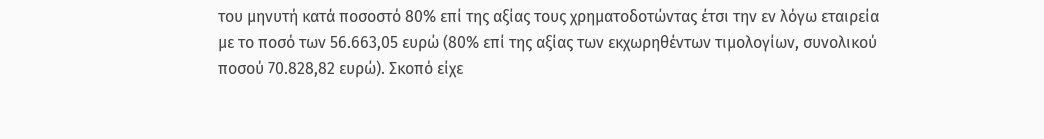του μηνυτή κατά ποσοστό 80% επί της αξίας τους χρηματοδοτώντας έτσι την εν λόγω εταιρεία με το ποσό των 56.663,05 ευρώ (80% επί της αξίας των εκχωρηθέντων τιμολογίων, συνολικού ποσού 70.828,82 ευρώ). Σκοπό είχε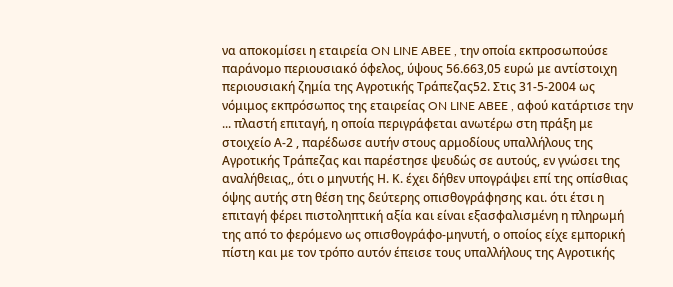να αποκομίσει η εταιρεία ON LINE ABEE , την οποία εκπροσωπούσε παράνομο περιουσιακό όφελος, ύψους 56.663,05 ευρώ με αντίστοιχη περιουσιακή ζημία της Αγροτικής Τράπεζας52. Στις 31-5-2004 ως νόμιμος εκπρόσωπος της εταιρείας ON LINE ABEE , αφού κατάρτισε την ... πλαστή επιταγή, η οποία περιγράφεται ανωτέρω στη πράξη με στοιχείο Α-2 , παρέδωσε αυτήν στους αρμοδίους υπαλλήλους της Αγροτικής Τράπεζας και παρέστησε ψευδώς σε αυτούς, εν γνώσει της αναλήθειας,, ότι ο μηνυτής Η. Κ. έχει δήθεν υπογράψει επί της οπίσθιας όψης αυτής στη θέση της δεύτερης οπισθογράφησης και. ότι έτσι η επιταγή φέρει πιστοληπτική αξία και είναι εξασφαλισμένη η πληρωμή της από το φερόμενο ως οπισθογράφο-μηνυτή, ο οποίος είχε εμπορική πίστη και με τον τρόπο αυτόν έπεισε τους υπαλλήλους της Αγροτικής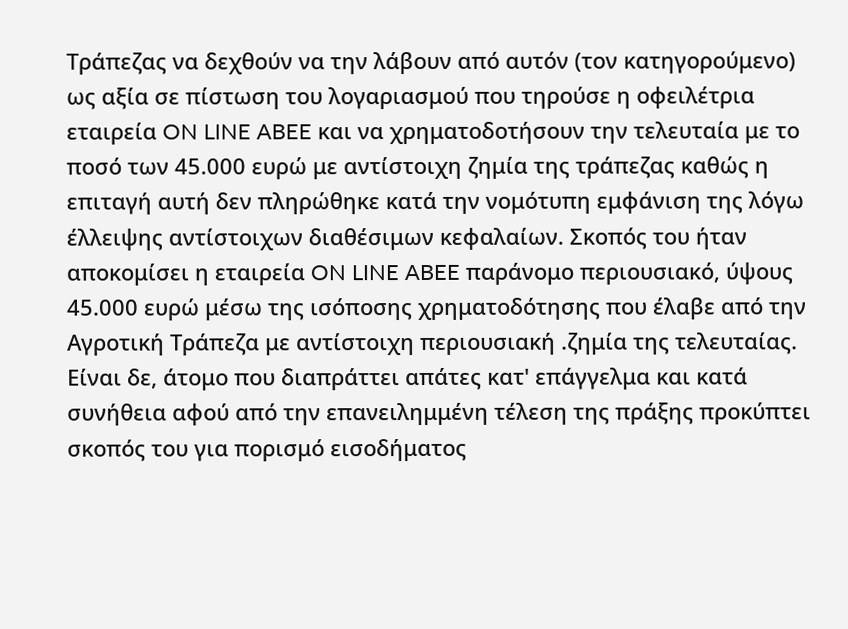Τράπεζας να δεχθούν να την λάβουν από αυτόν (τον κατηγορούμενο) ως αξία σε πίστωση του λογαριασμού που τηρούσε η οφειλέτρια εταιρεία ON LINE ABEE και να χρηματοδοτήσουν την τελευταία με το ποσό των 45.000 ευρώ με αντίστοιχη ζημία της τράπεζας καθώς η επιταγή αυτή δεν πληρώθηκε κατά την νομότυπη εμφάνιση της λόγω έλλειψης αντίστοιχων διαθέσιμων κεφαλαίων. Σκοπός του ήταν αποκομίσει η εταιρεία ON LINE ABEE παράνομο περιουσιακό, ύψους 45.000 ευρώ μέσω της ισόποσης χρηματοδότησης που έλαβε από την Αγροτική Τράπεζα με αντίστοιχη περιουσιακή .ζημία της τελευταίας. Είναι δε, άτομο που διαπράττει απάτες κατ' επάγγελμα και κατά συνήθεια αφού από την επανειλημμένη τέλεση της πράξης προκύπτει σκοπός του για πορισμό εισοδήματος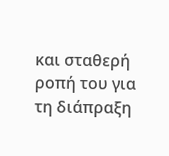και σταθερή ροπή του για τη διάπραξη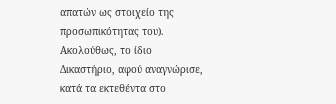απατών ως στοιχείο της προσωπικότητας του). Ακολούθως, το ίδιο Δικαστήριο, αφού αναγνώρισε, κατά τα εκτεθέντα στο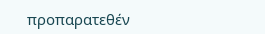προπαρατεθέν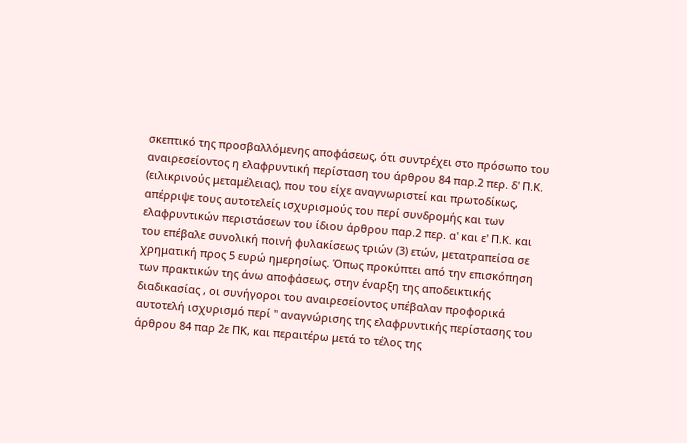σκεπτικό της προσβαλλόμενης αποφάσεως, ότι συντρέχει στο πρόσωπο του αναιρεσείοντος η ελαφρυντική περίσταση του άρθρου 84 παρ.2 περ. δ' Π.Κ. (ειλικρινούς μεταμέλειας), που του είχε αναγνωριστεί και πρωτοδίκως, απέρριψε τους αυτοτελείς ισχυρισμούς του περί συνδρομής και των ελαφρυντικών περιστάσεων του ίδιου άρθρου παρ.2 περ. α' και ε' Π.Κ. και του επέβαλε συνολική ποινή φυλακίσεως τριών (3) ετών, μετατραπείσα σε χρηματική προς 5 ευρώ ημερησίως. Όπως προκύπτει από την επισκόπηση των πρακτικών της άνω αποφάσεως, στην έναρξη της αποδεικτικής διαδικασίας , οι συνήγοροι του αναιρεσείοντος υπέβαλαν προφορικά αυτοτελή ισχυρισμό περί " αναγνώρισης της ελαφρυντικής περίστασης του άρθρου 84 παρ 2ε ΠΚ, και περαιτέρω μετά το τέλος της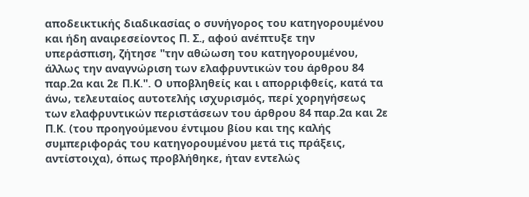αποδεικτικής διαδικασίας ο συνήγορος του κατηγορουμένου και ήδη αναιρεσείοντος Π. Σ., αφού ανέπτυξε την υπεράσπιση, ζήτησε "την αθώωση του κατηγορουμένου, άλλως την αναγνώριση των ελαφρυντικών του άρθρου 84 παρ.2α και 2ε Π.Κ.". Ο υποβληθείς και ι απορριφθείς, κατά τα άνω, τελευταίος αυτοτελής ισχυρισμός, περί χορηγήσεως των ελαφρυντικών περιστάσεων του άρθρου 84 παρ.2α και 2ε Π.Κ. (του προηγούμενου έντιμου βίου και της καλής συμπεριφοράς του κατηγορουμένου μετά τις πράξεις, αντίστοιχα), όπως προβλήθηκε, ήταν εντελώς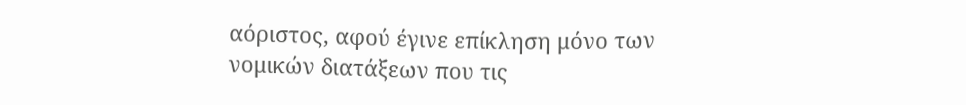αόριστος, αφού έγινε επίκληση μόνο των νομικών διατάξεων που τις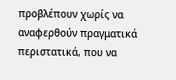προβλέπουν χωρίς να αναφερθούν πραγματικά περιστατικά, που να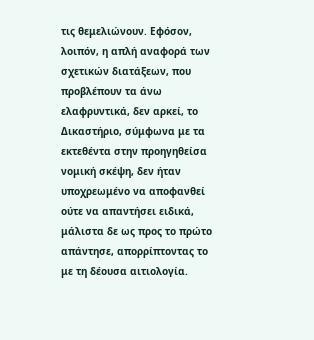τις θεμελιώνουν. Εφόσον, λοιπόν, η απλή αναφορά των σχετικών διατάξεων, που προβλέπουν τα άνω ελαφρυντικά, δεν αρκεί, το Δικαστήριο, σύμφωνα με τα εκτεθέντα στην προηγηθείσα νομική σκέψη, δεν ήταν υποχρεωμένο να αποφανθεί ούτε να απαντήσει ειδικά, μάλιστα δε ως προς το πρώτο απάντησε, απορρίπτοντας το με τη δέουσα αιτιολογία.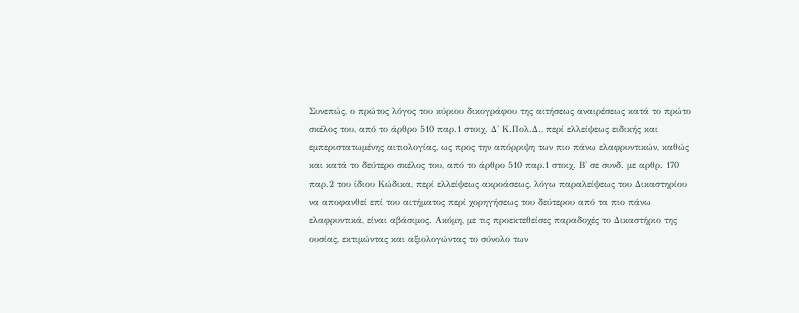Συνεπώς, ο πρώτος λόγος του κύριου δικογράφου της αιτήσεως αναιρέσεως κατά το πρώτο σκέλος του, από το άρθρο 510 παρ.1 στοιχ. Δ' Κ.Πολ.Δ., περί ελλείψεως ειδικής και εμπεριστατωμένης αιτιολογίας, ως προς την απόρριψη των πιο πάνω ελαφρυντικών, καθώς και κατά το δεύτερο σκέλος του, από το άρθρο 510 παρ.1 στοιχ. Β' σε συνδ. με αρθρ. 170 παρ.2 του ίδιου Κώδικα, περί ελλείψεως ακροάσεως, λόγω παραλείψεως του Δικαστηρίου να αποφανθεί επί του αιτήματος περί χορηγήσεως του δεύτερου από τα πιο πάνω ελαφρυντικά, είναι αβάσιμος. Ακόμη, με τις προεκτεθείσες παραδοχές το Δικαστήριο της ουσίας, εκτιμώντας και αξιολογώντας το σύνολο των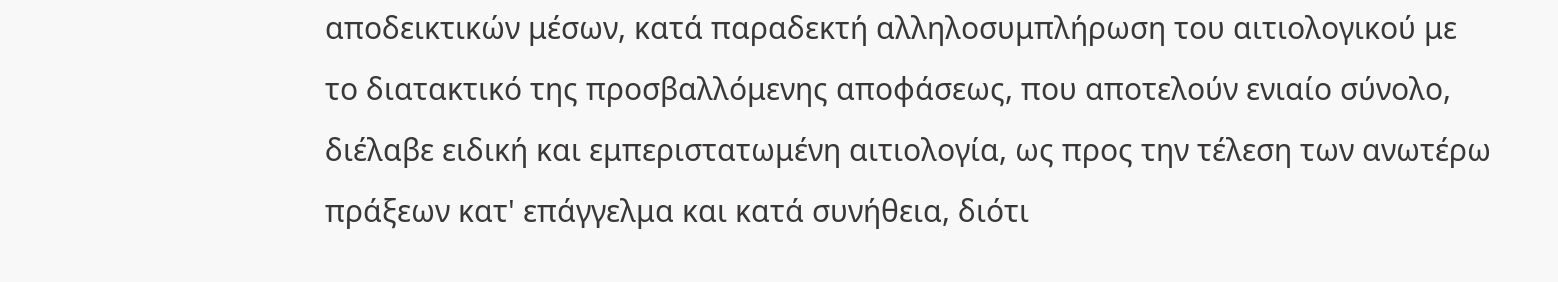αποδεικτικών μέσων, κατά παραδεκτή αλληλοσυμπλήρωση του αιτιολογικού με το διατακτικό της προσβαλλόμενης αποφάσεως, που αποτελούν ενιαίο σύνολο, διέλαβε ειδική και εμπεριστατωμένη αιτιολογία, ως προς την τέλεση των ανωτέρω πράξεων κατ' επάγγελμα και κατά συνήθεια, διότι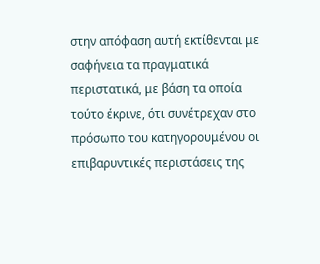στην απόφαση αυτή εκτίθενται με σαφήνεια τα πραγματικά περιστατικά, με βάση τα οποία τούτο έκρινε, ότι συνέτρεχαν στο πρόσωπο του κατηγορουμένου οι επιβαρυντικές περιστάσεις της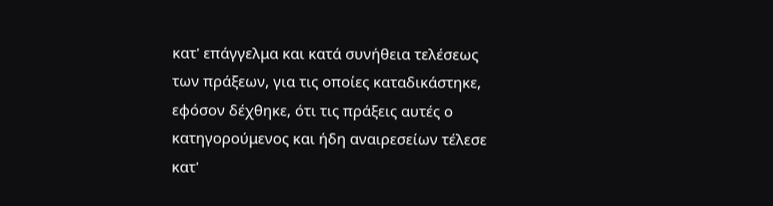κατ' επάγγελμα και κατά συνήθεια τελέσεως των πράξεων, για τις οποίες καταδικάστηκε, εφόσον δέχθηκε, ότι τις πράξεις αυτές ο κατηγορούμενος και ήδη αναιρεσείων τέλεσε κατ'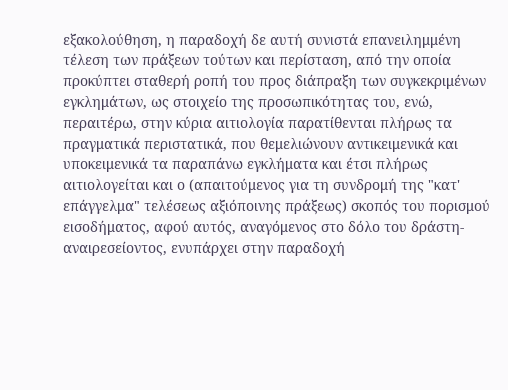εξακολούθηση, η παραδοχή δε αυτή συνιστά επανειλημμένη τέλεση των πράξεων τούτων και περίσταση, από την οποία προκύπτει σταθερή ροπή του προς διάπραξη των συγκεκριμένων εγκλημάτων, ως στοιχείο της προσωπικότητας του, ενώ, περαιτέρω, στην κύρια αιτιολογία παρατίθενται πλήρως τα πραγματικά περιστατικά, που θεμελιώνουν αντικειμενικά και υποκειμενικά τα παραπάνω εγκλήματα και έτσι πλήρως αιτιολογείται και ο (απαιτούμενος για τη συνδρομή της "κατ' επάγγελμα" τελέσεως αξιόποινης πράξεως) σκοπός του πορισμού εισοδήματος, αφού αυτός, αναγόμενος στο δόλο του δράστη-αναιρεσείοντος, ενυπάρχει στην παραδοχή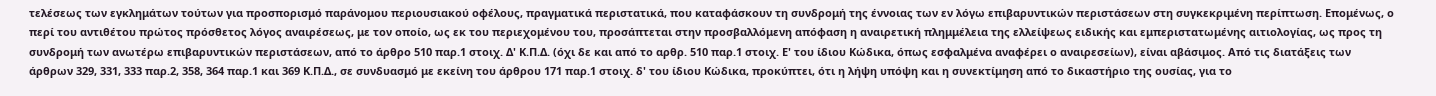τελέσεως των εγκλημάτων τούτων για προσπορισμό παράνομου περιουσιακού οφέλους, πραγματικά περιστατικά, που καταφάσκουν τη συνδρομή της έννοιας των εν λόγω επιβαρυντικών περιστάσεων στη συγκεκριμένη περίπτωση. Επομένως, ο περί του αντιθέτου πρώτος πρόσθετος λόγος αναιρέσεως, με τον οποίο, ως εκ του περιεχομένου του, προσάπτεται στην προσβαλλόμενη απόφαση η αναιρετική πλημμέλεια της ελλείψεως ειδικής και εμπεριστατωμένης αιτιολογίας, ως προς τη συνδρομή των ανωτέρω επιβαρυντικών περιστάσεων, από το άρθρο 510 παρ.1 στοιχ. Δ' Κ.Π.Δ. (όχι δε και από το αρθρ. 510 παρ.1 στοιχ. Ε' του ίδιου Κώδικα, όπως εσφαλμένα αναφέρει ο αναιρεσείων), είναι αβάσιμος. Από τις διατάξεις των άρθρων 329, 331, 333 παρ.2, 358, 364 παρ.1 και 369 Κ.Π.Δ., σε συνδυασμό με εκείνη του άρθρου 171 παρ.1 στοιχ. δ' του ίδιου Κώδικα, προκύπτει, ότι η λήψη υπόψη και η συνεκτίμηση από το δικαστήριο της ουσίας, για το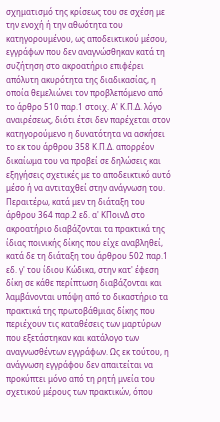σχηματισμό της κρίσεως του σε σχέση με την ενοχή ή την αθωότητα του κατηγορουμένου, ως αποδεικτικού μέσου, εγγράφων που δεν αναγνώσθηκαν κατά τη συζήτηση στο ακροατήριο επιφέρει απόλυτη ακυρότητα της διαδικασίας, η οποία θεμελιώνει τον προβλεπόμενο από το άρθρο 510 παρ.1 στοιχ. Α' Κ.Π.Δ. λόγο αναιρέσεως, διότι έτσι δεν παρέχεται στον κατηγορούμενο η δυνατότητα να ασκήσει το εκ του άρθρου 358 Κ.Π.Δ. απορρέον δικαίωμα του να προβεί σε δηλώσεις και εξηγήσεις σχετικές με το αποδεικτικό αυτό μέσο ή να αντιταχθεί στην ανάγνωση του. Περαιτέρω, κατά μεν τη διάταξη του άρθρου 364 παρ.2 εδ. α' ΚΠοινΔ στο ακροατήριο διαβάζονται τα πρακτικά της ίδιας ποινικής δίκης που είχε αναβληθεί, κατά δε τη διάταξη του άρθρου 502 παρ.1 εδ. γ' του ίδιου Κώδικα, στην κατ' έφεση δίκη σε κάθε περίπτωση διαβάζονται και λαμβάνονται υπόψη από το δικαστήριο τα πρακτικά της πρωτοβάθμιας δίκης που περιέχουν τις καταθέσεις των μαρτύρων που εξετάστηκαν και κατάλογο των αναγνωσθέντων εγγράφων. Ως εκ τούτου, η ανάγνωση εγγράφου δεν απαιτείται να προκύπτει μόνο από τη ρητή μνεία του σχετικού μέρους των πρακτικών, όπου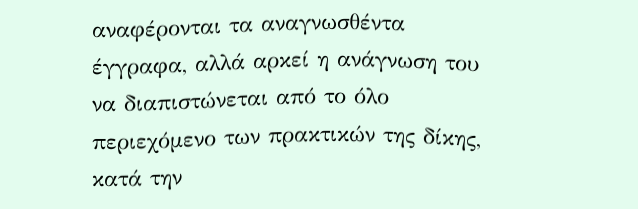αναφέρονται τα αναγνωσθέντα έγγραφα, αλλά αρκεί η ανάγνωση του να διαπιστώνεται από το όλο περιεχόμενο των πρακτικών της δίκης, κατά την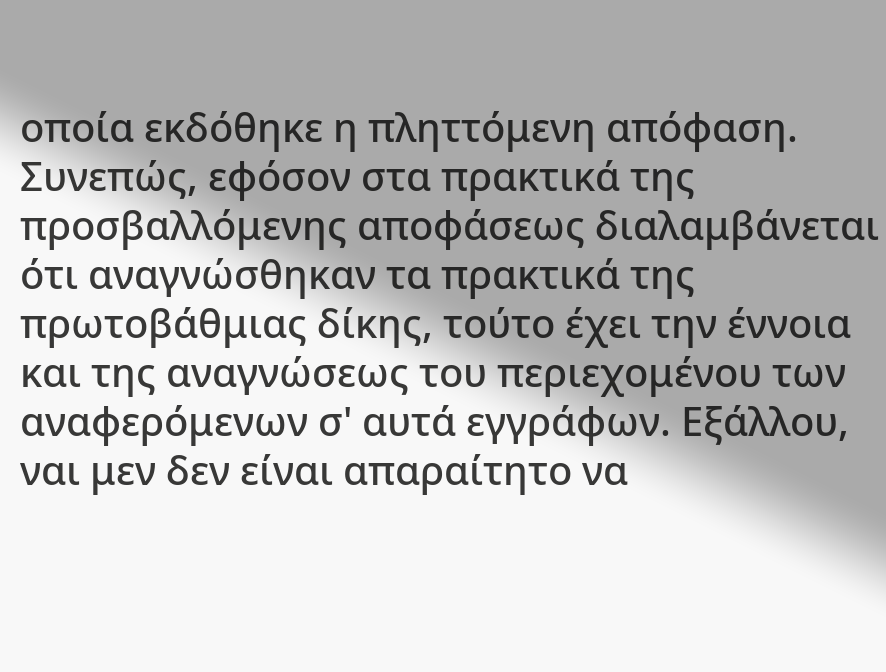οποία εκδόθηκε η πληττόμενη απόφαση. Συνεπώς, εφόσον στα πρακτικά της προσβαλλόμενης αποφάσεως διαλαμβάνεται ότι αναγνώσθηκαν τα πρακτικά της πρωτοβάθμιας δίκης, τούτο έχει την έννοια και της αναγνώσεως του περιεχομένου των αναφερόμενων σ' αυτά εγγράφων. Εξάλλου, ναι μεν δεν είναι απαραίτητο να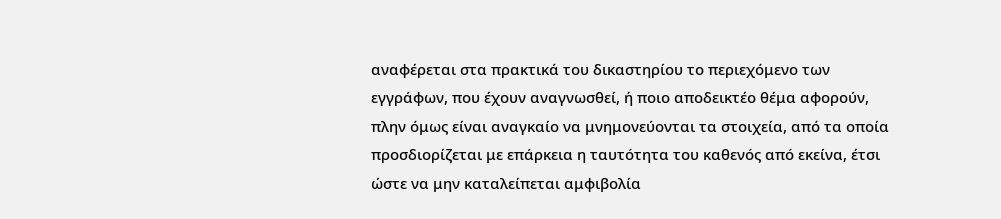αναφέρεται στα πρακτικά του δικαστηρίου το περιεχόμενο των εγγράφων, που έχουν αναγνωσθεί, ή ποιο αποδεικτέο θέμα αφορούν, πλην όμως είναι αναγκαίο να μνημονεύονται τα στοιχεία, από τα οποία προσδιορίζεται με επάρκεια η ταυτότητα του καθενός από εκείνα, έτσι ώστε να μην καταλείπεται αμφιβολία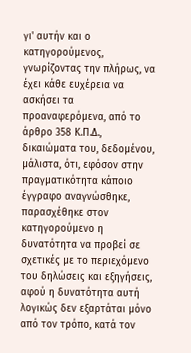γι' αυτήν και ο κατηγορούμενος, γνωρίζοντας την πλήρως, να έχει κάθε ευχέρεια να ασκήσει τα προαναφερόμενα, από το άρθρο 358 Κ.Π.Δ., δικαιώματα του, δεδομένου, μάλιστα, ότι, εφόσον στην πραγματικότητα κάποιο έγγραφο αναγνώσθηκε, παρασχέθηκε στον κατηγορούμενο η δυνατότητα να προβεί σε σχετικές με το περιεχόμενο του δηλώσεις και εξηγήσεις, αφού η δυνατότητα αυτή λογικώς δεν εξαρτάται μόνο από τον τρόπο, κατά τον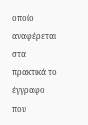οποίο αναφέρεται στα πρακτικά το έγγραφο που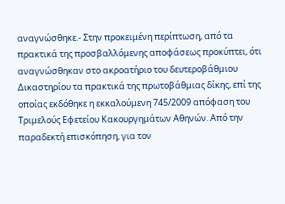αναγνώσθηκε.- Στην προκειμένη περίπτωση, από τα πρακτικά της προσβαλλόμενης αποφάσεως προκύπτει, ότι αναγνώσθηκαν στο ακροατήριο του δευτεροβάθμιου Δικαστηρίου τα πρακτικά της πρωτοβάθμιας δίκης, επί της οποίας εκδόθηκε η εκκαλούμενη 745/2009 απόφαση του Τριμελούς Εφετείου Κακουργημάτων Αθηνών. Από την παραδεκτή επισκόπηση, για τον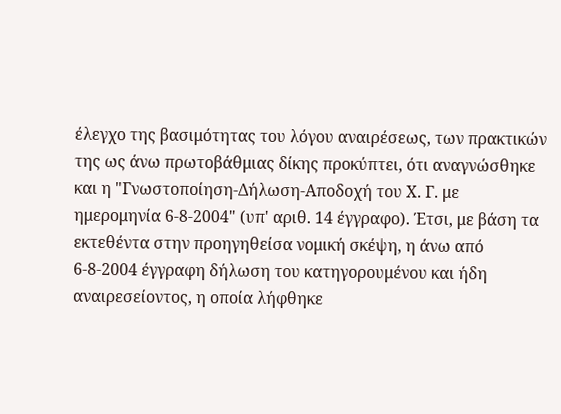έλεγχο της βασιμότητας του λόγου αναιρέσεως, των πρακτικών της ως άνω πρωτοβάθμιας δίκης προκύπτει, ότι αναγνώσθηκε και η "Γνωστοποίηση-Δήλωση-Αποδοχή του Χ. Γ. με ημερομηνία 6-8-2004" (υπ' αριθ. 14 έγγραφο). Έτσι, με βάση τα εκτεθέντα στην προηγηθείσα νομική σκέψη, η άνω από 6-8-2004 έγγραφη δήλωση του κατηγορουμένου και ήδη αναιρεσείοντος, η οποία λήφθηκε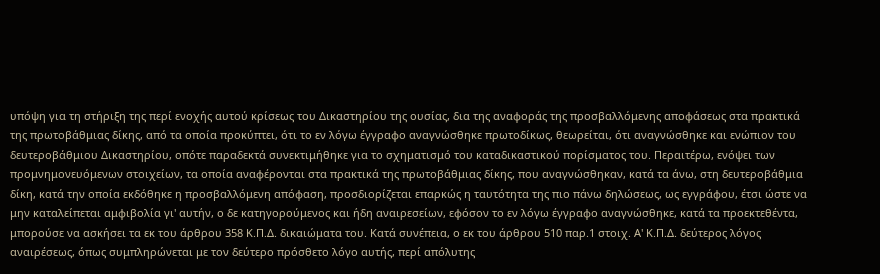υπόψη για τη στήριξη της περί ενοχής αυτού κρίσεως του Δικαστηρίου της ουσίας, δια της αναφοράς της προσβαλλόμενης αποφάσεως στα πρακτικά της πρωτοβάθμιας δίκης, από τα οποία προκύπτει, ότι το εν λόγω έγγραφο αναγνώσθηκε πρωτοδίκως, θεωρείται, ότι αναγνώσθηκε και ενώπιον του δευτεροβάθμιου Δικαστηρίου, οπότε παραδεκτά συνεκτιμήθηκε για το σχηματισμό του καταδικαστικού πορίσματος του. Περαιτέρω, ενόψει των προμνημονευόμενων στοιχείων, τα οποία αναφέρονται στα πρακτικά της πρωτοβάθμιας δίκης, που αναγνώσθηκαν, κατά τα άνω, στη δευτεροβάθμια δίκη, κατά την οποία εκδόθηκε η προσβαλλόμενη απόφαση, προσδιορίζεται επαρκώς η ταυτότητα της πιο πάνω δηλώσεως, ως εγγράφου, έτσι ώστε να μην καταλείπεται αμφιβολία γι' αυτήν, ο δε κατηγορούμενος και ήδη αναιρεσείων, εφόσον το εν λόγω έγγραφο αναγνώσθηκε, κατά τα προεκτεθέντα, μπορούσε να ασκήσει τα εκ του άρθρου 358 Κ.Π.Δ. δικαιώματα του. Κατά συνέπεια, ο εκ του άρθρου 510 παρ.1 στοιχ. Α' Κ.Π.Δ. δεύτερος λόγος αναιρέσεως, όπως συμπληρώνεται με τον δεύτερο πρόσθετο λόγο αυτής, περί απόλυτης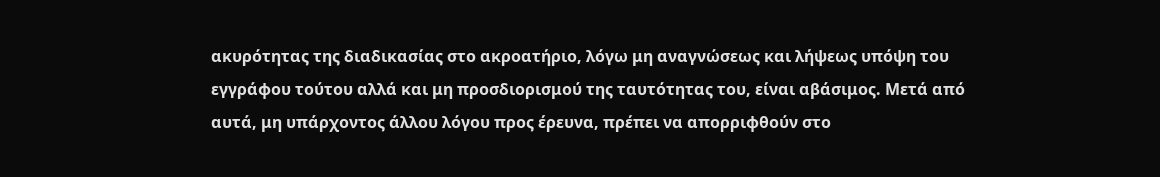ακυρότητας της διαδικασίας στο ακροατήριο, λόγω μη αναγνώσεως και λήψεως υπόψη του εγγράφου τούτου αλλά και μη προσδιορισμού της ταυτότητας του, είναι αβάσιμος. Μετά από αυτά, μη υπάρχοντος άλλου λόγου προς έρευνα, πρέπει να απορριφθούν στο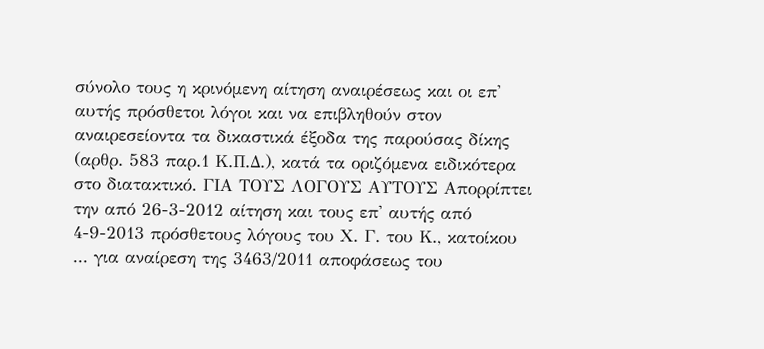σύνολο τους η κρινόμενη αίτηση αναιρέσεως και οι επ' αυτής πρόσθετοι λόγοι και να επιβληθούν στον αναιρεσείοντα τα δικαστικά έξοδα της παρούσας δίκης (αρθρ. 583 παρ.1 Κ.Π.Δ.), κατά τα οριζόμενα ειδικότερα στο διατακτικό. ΓΙΑ ΤΟΥΣ ΛΟΓΟΥΣ ΑΥΤΟΥΣ Απορρίπτει την από 26-3-2012 αίτηση και τους επ' αυτής από 4-9-2013 πρόσθετους λόγους του Χ. Γ. του Κ., κατοίκου ... για αναίρεση της 3463/2011 αποφάσεως του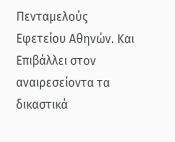Πενταμελούς Εφετείου Αθηνών. Και Επιβάλλει στον αναιρεσείοντα τα δικαστικά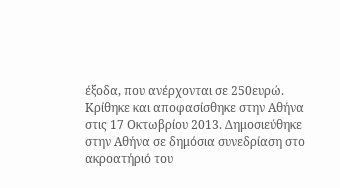έξοδα, που ανέρχονται σε 250ευρώ. Κρίθηκε και αποφασίσθηκε στην Αθήνα στις 17 Οκτωβρίου 2013. Δημοσιεύθηκε στην Αθήνα σε δημόσια συνεδρίαση στο ακροατήριό του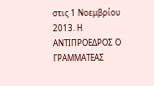στις 1 Νοεμβρίου 2013. Η ΑΝΤΙΠΡΟΕΔΡΟΣ Ο ΓΡΑΜΜΑΤΕΑΣ